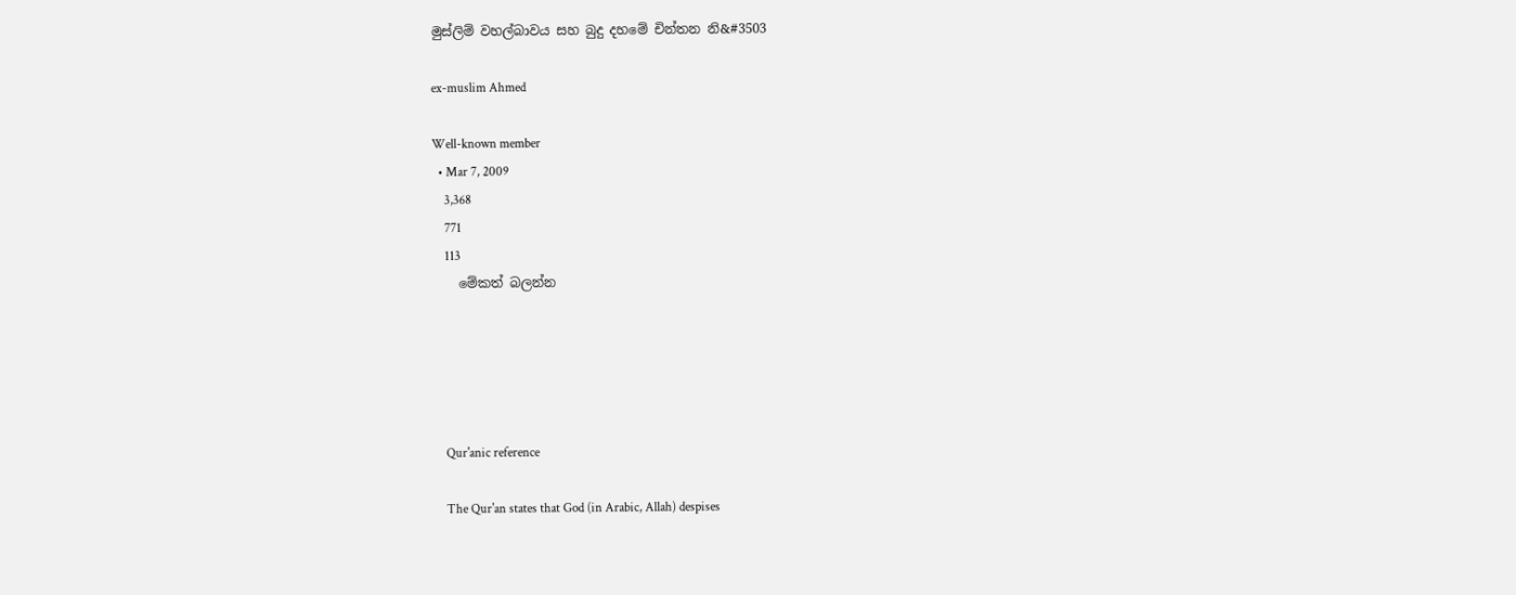මුස්ලිම් වහල්බාවය සහ බුදු දහමේ චින්තන නි&#3503

ex-muslim Ahmed

Well-known member
  • Mar 7, 2009
    3,368
    771
    113
    මේකත් බලන්න





    Qur'anic reference

    The Qur'an states that God (in Arabic, Allah) despises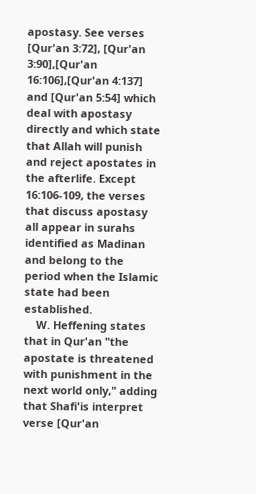apostasy. See verses [Qur'an 3:72], [Qur'an 3:90],[Qur'an 16:106],[Qur'an 4:137] and [Qur'an 5:54] which deal with apostasy directly and which state that Allah will punish and reject apostates in the afterlife. Except 16:106-109, the verses that discuss apostasy all appear in surahs identified as Madinan and belong to the period when the Islamic state had been established.
    W. Heffening states that in Qur'an "the apostate is threatened with punishment in the next world only," adding that Shafi'is interpret verse [Qur'an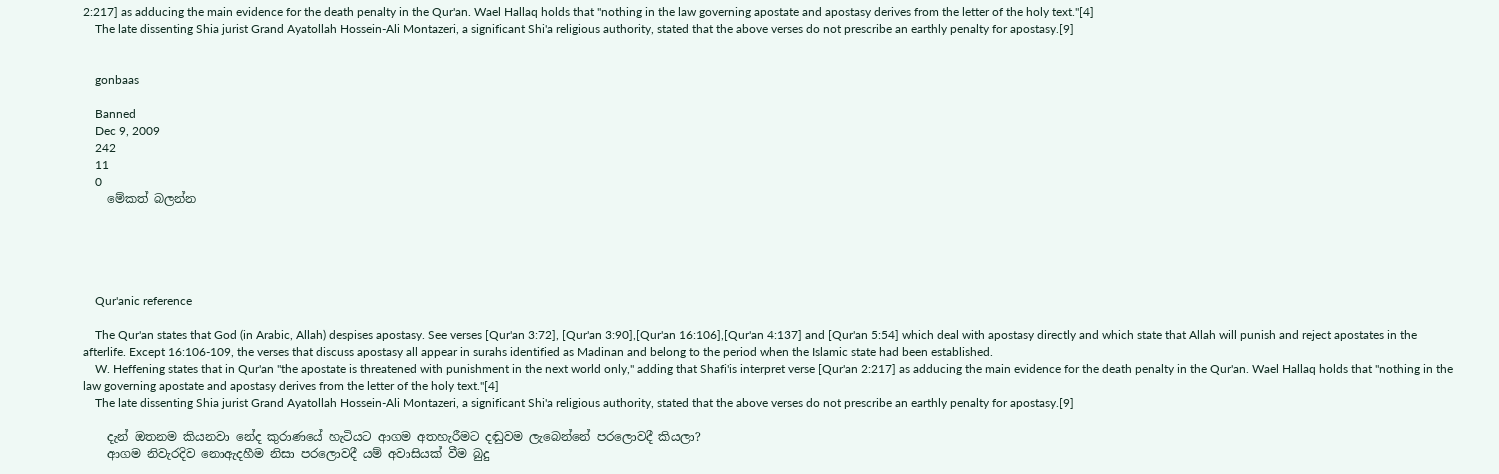2:217] as adducing the main evidence for the death penalty in the Qur'an. Wael Hallaq holds that "nothing in the law governing apostate and apostasy derives from the letter of the holy text."[4]
    The late dissenting Shia jurist Grand Ayatollah Hossein-Ali Montazeri, a significant Shi'a religious authority, stated that the above verses do not prescribe an earthly penalty for apostasy.[9]


    gonbaas

    Banned
    Dec 9, 2009
    242
    11
    0
    මේකත් බලන්න





    Qur'anic reference

    The Qur'an states that God (in Arabic, Allah) despises apostasy. See verses [Qur'an 3:72], [Qur'an 3:90],[Qur'an 16:106],[Qur'an 4:137] and [Qur'an 5:54] which deal with apostasy directly and which state that Allah will punish and reject apostates in the afterlife. Except 16:106-109, the verses that discuss apostasy all appear in surahs identified as Madinan and belong to the period when the Islamic state had been established.
    W. Heffening states that in Qur'an "the apostate is threatened with punishment in the next world only," adding that Shafi'is interpret verse [Qur'an 2:217] as adducing the main evidence for the death penalty in the Qur'an. Wael Hallaq holds that "nothing in the law governing apostate and apostasy derives from the letter of the holy text."[4]
    The late dissenting Shia jurist Grand Ayatollah Hossein-Ali Montazeri, a significant Shi'a religious authority, stated that the above verses do not prescribe an earthly penalty for apostasy.[9]

    දැන් ඔතනම කියනවා නේද කුරාණයේ හැටියට ආගම අතහැරීමට දඬුවම ලැබෙන්නේ පරලොවදී කියලා?
    ආගම නිවැරදිව නොඇදහීම නිසා පරලොවදී යම් අවාසියක් වීම බුදු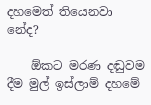දහමෙත් තියෙනවා නේද?

    ඕකට මරණ දඬුවම දීම මුල් ඉස්ලාම් දහමේ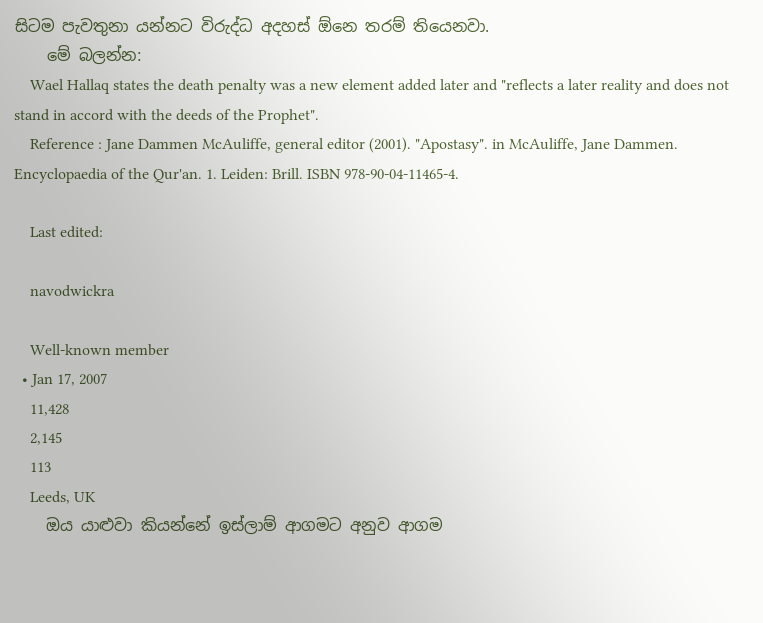සිටම පැවතුනා යන්නට විරුද්ධ අදහස් ඕනෙ තරම් තියෙනවා.
    මේ බලන්න:
    Wael Hallaq states the death penalty was a new element added later and "reflects a later reality and does not stand in accord with the deeds of the Prophet".
    Reference : Jane Dammen McAuliffe, general editor (2001). "Apostasy". in McAuliffe, Jane Dammen. Encyclopaedia of the Qur'an. 1. Leiden: Brill. ISBN 978-90-04-11465-4.

    Last edited:

    navodwickra

    Well-known member
  • Jan 17, 2007
    11,428
    2,145
    113
    Leeds, UK
    ඔය යාළුවා කියන්නේ ඉස්ලාම් ආගමට අනුව ආගම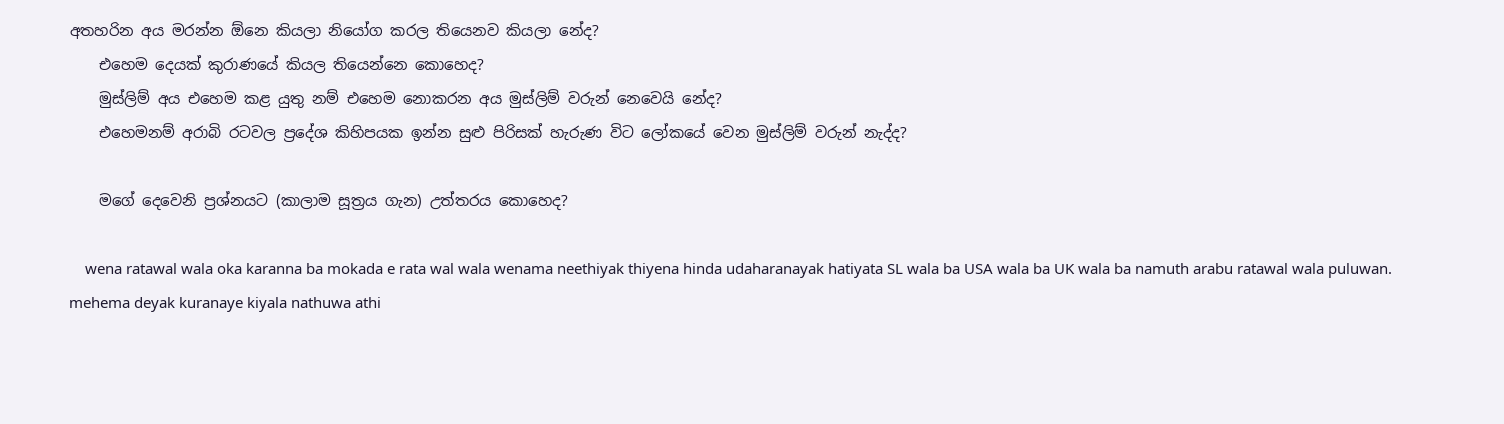අතහරින අය මරන්න ඕනෙ කියලා නියෝග කරල තියෙනව කියලා නේද?
    එහෙම දෙයක් කුරාණයේ කියල තියෙන්නෙ කොහෙද?
    මුස්ලිම් අය එහෙම කළ යුතු නම් එහෙම නොකරන අය මුස්ලිම් වරුන් නෙවෙයි නේද?
    එහෙමනම් අරාබි රටවල ප්‍රදේශ කිහිපයක ඉන්න සුළු පිරිසක් හැරුණ විට ලෝකයේ වෙන මුස්ලිම් වරුන් නැද්ද?

    මගේ දෙවෙනි ප්‍රශ්නයට (කාලාම සූත්‍රය ගැන) උත්තරය කොහෙද?

    wena ratawal wala oka karanna ba mokada e rata wal wala wenama neethiyak thiyena hinda udaharanayak hatiyata SL wala ba USA wala ba UK wala ba namuth arabu ratawal wala puluwan. mehema deyak kuranaye kiyala nathuwa athi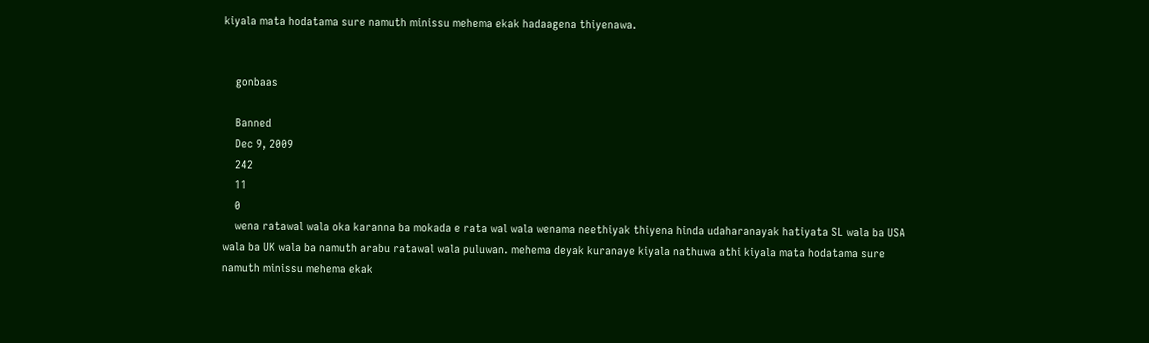kiyala mata hodatama sure namuth minissu mehema ekak hadaagena thiyenawa.


    gonbaas

    Banned
    Dec 9, 2009
    242
    11
    0
    wena ratawal wala oka karanna ba mokada e rata wal wala wenama neethiyak thiyena hinda udaharanayak hatiyata SL wala ba USA wala ba UK wala ba namuth arabu ratawal wala puluwan. mehema deyak kuranaye kiyala nathuwa athi kiyala mata hodatama sure namuth minissu mehema ekak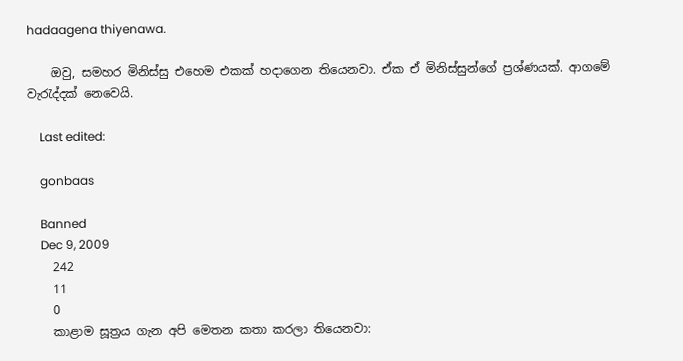hadaagena thiyenawa.

    ඔවු, සමහර මිනිස්සු එහෙම එකක් හදාගෙන තියෙනවා. ඒක ඒ මිනිස්සුන්ගේ ප්‍රශ්ණයක්. ආගමේ වැරැද්දක් නෙවෙයි.

    Last edited:

    gonbaas

    Banned
    Dec 9, 2009
    242
    11
    0
    කාළාම සූත්‍රය ගැන අපි මෙතන කතා කරලා තියෙනවා: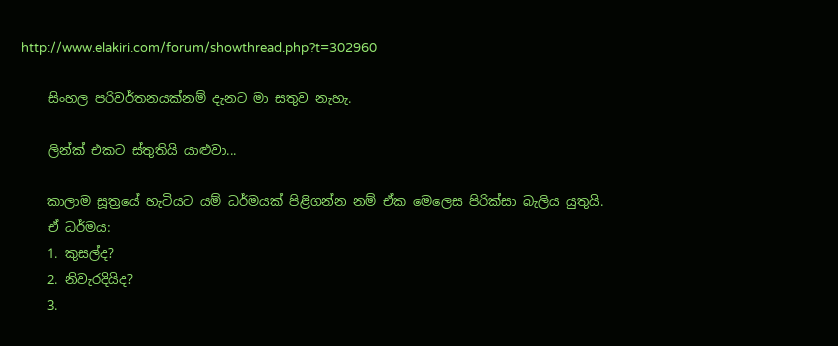http://www.elakiri.com/forum/showthread.php?t=302960

    සිංහල පරිවර්තනයක්නම් දැනට මා සතුව නැහැ.

    ලින්ක් එකට ස්තුතියි යාළුවා...

    කාලාම සූත්‍රයේ හැටියට යම් ධර්මයක් පිළිගන්න නම් ඒක මෙලෙස පිරික්සා බැලිය යුතුයි.
    ඒ ධර්මය:
    1. කුසල්ද?
    2. නිවැරදියිද?
    3.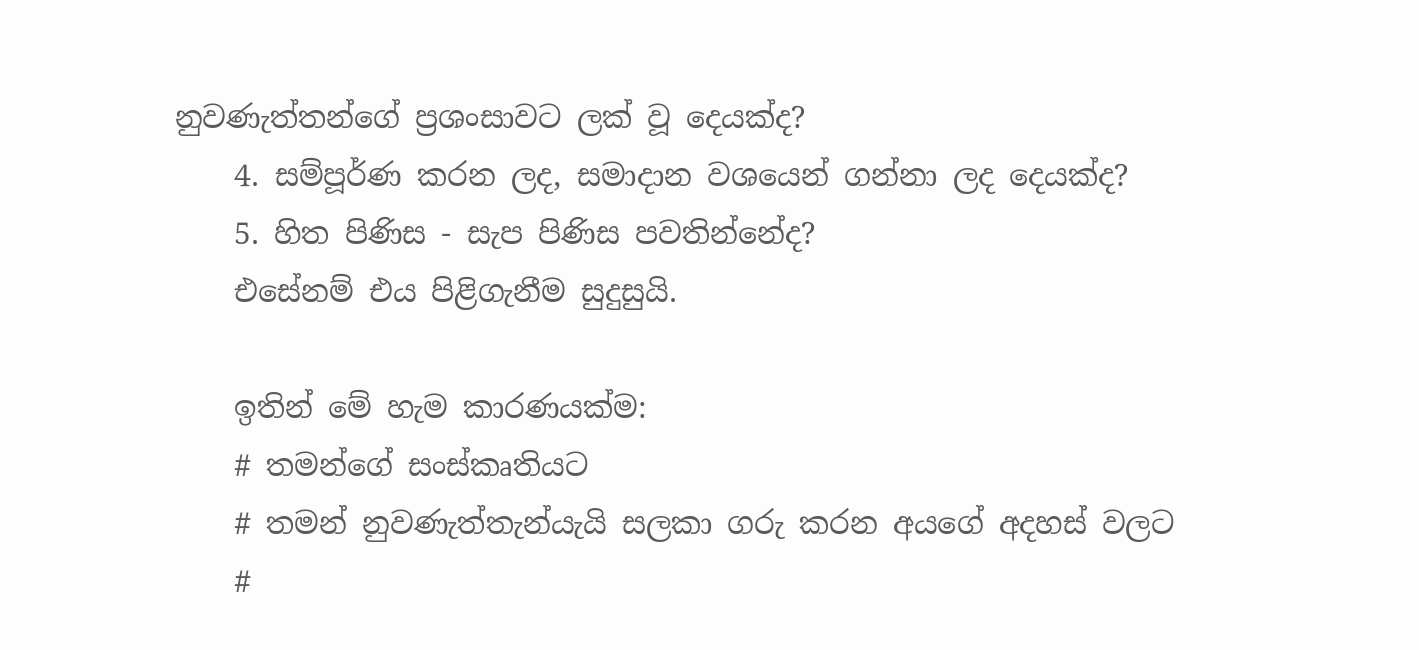නුවණැත්තන්ගේ ප්‍රශංසාවට ලක් වූ දෙයක්ද?
    4. සම්පූර්ණ කරන ලද, සමාදාන වශයෙන් ගන්නා ලද දෙයක්ද?
    5. හිත පිණිස - සැප පිණිස පවතින්නේද?
    එසේනම් එය පිළිගැනීම සුදුසුයි.

    ඉතින් මේ හැම කාරණයක්ම:
    # තමන්ගේ සංස්කෘතියට
    # තමන් නුවණැත්තැන්යැයි සලකා ගරු කරන අයගේ අදහස් වලට
    #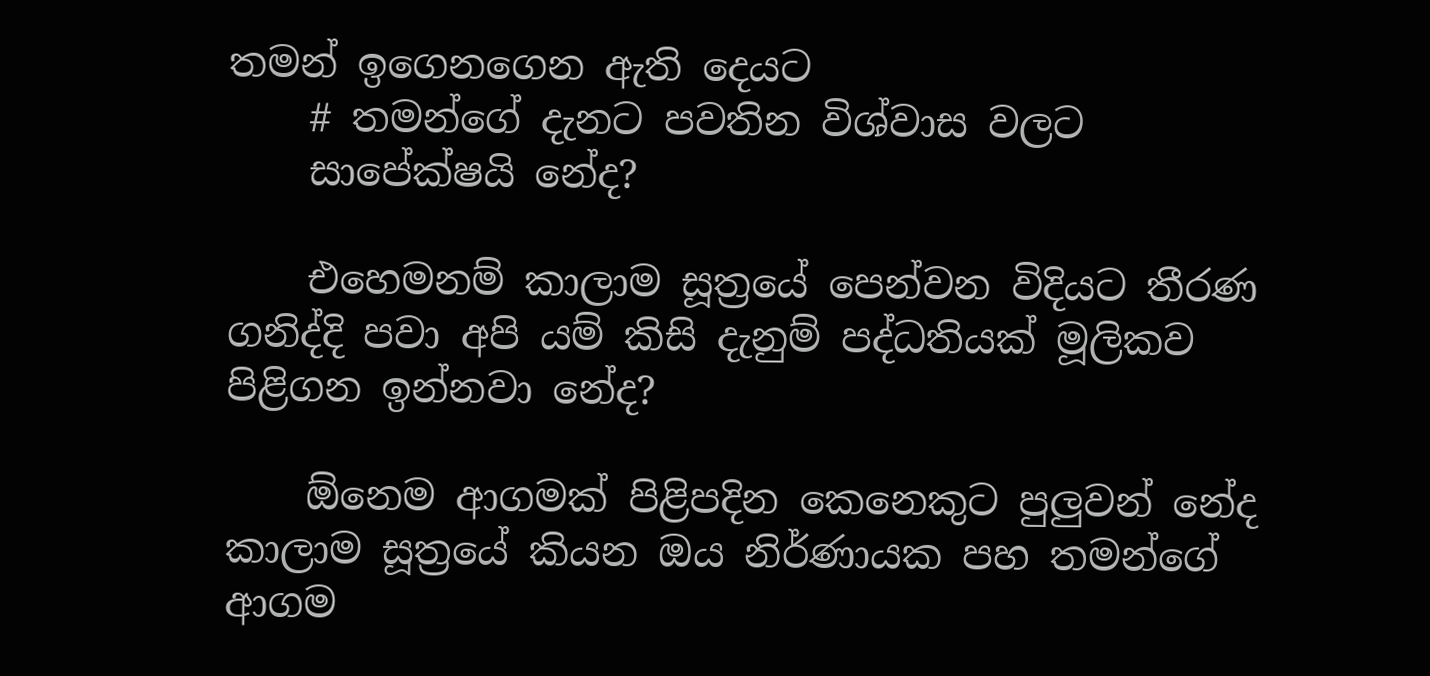තමන් ඉගෙනගෙන ඇති දෙයට
    # තමන්ගේ දැනට පවතින විශ්වාස වලට
    සාපේක්ෂයි නේද?

    එහෙමනම් කාලාම සූත්‍රයේ පෙන්වන විදියට තීරණ ගනිද්දි පවා අපි යම් කිසි දැනුම් පද්ධතියක් මූලිකව පිළිගන ඉන්නවා නේද?

    ඕනෙම ආගමක් පිළිපදින කෙනෙකුට පුලුවන් නේද කාලාම සූත්‍රයේ කියන ඔය නිර්ණායක පහ තමන්ගේ ආගම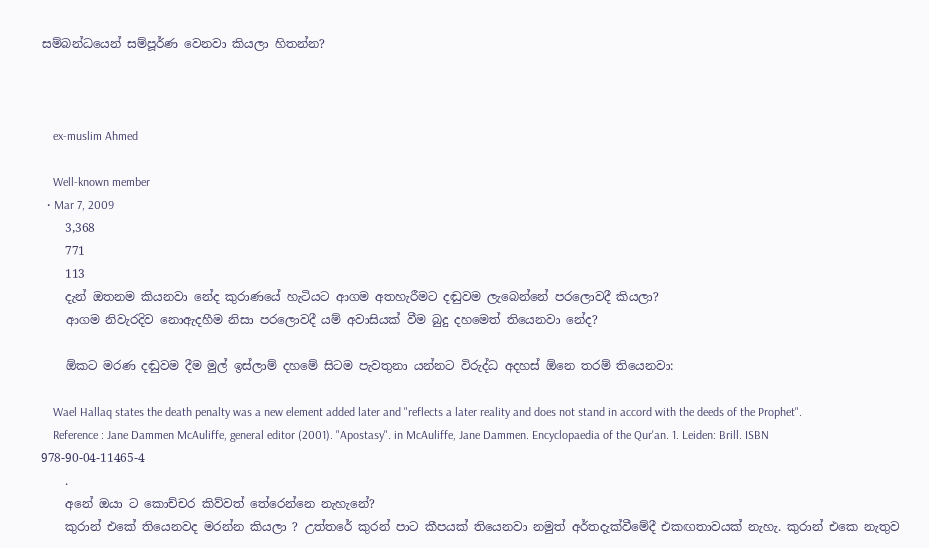සම්බන්ධයෙන් සම්පූර්ණ වෙනවා කියලා හිතන්න?



    ex-muslim Ahmed

    Well-known member
  • Mar 7, 2009
    3,368
    771
    113
    දැන් ඔතනම කියනවා නේද කුරාණයේ හැටියට ආගම අතහැරීමට දඬුවම ලැබෙන්නේ පරලොවදී කියලා?
    ආගම නිවැරදිව නොඇදහීම නිසා පරලොවදී යම් අවාසියක් වීම බුදු දහමෙත් තියෙනවා නේද?

    ඕකට මරණ දඬුවම දීම මුල් ඉස්ලාම් දහමේ සිටම පැවතුනා යන්නට විරුද්ධ අදහස් ඕනෙ තරම් තියෙනවා:

    Wael Hallaq states the death penalty was a new element added later and "reflects a later reality and does not stand in accord with the deeds of the Prophet".
    Reference : Jane Dammen McAuliffe, general editor (2001). "Apostasy". in McAuliffe, Jane Dammen. Encyclopaedia of the Qur'an. 1. Leiden: Brill. ISBN 978-90-04-11465-4
    .
    අනේ ඔයා ට කොච්චර කිව්වත් තේරෙන්නෙ නැහැනේ?
    කුරාන් එකේ තියෙනවද මරන්න කියලා ? උත්තරේ කුරන් පාට කීපයක් තියෙනවා නමුත් අර්තදැක්වීමේදී එකඟතාවයක් නැහැ. කුරාන් එකෙ නැතුව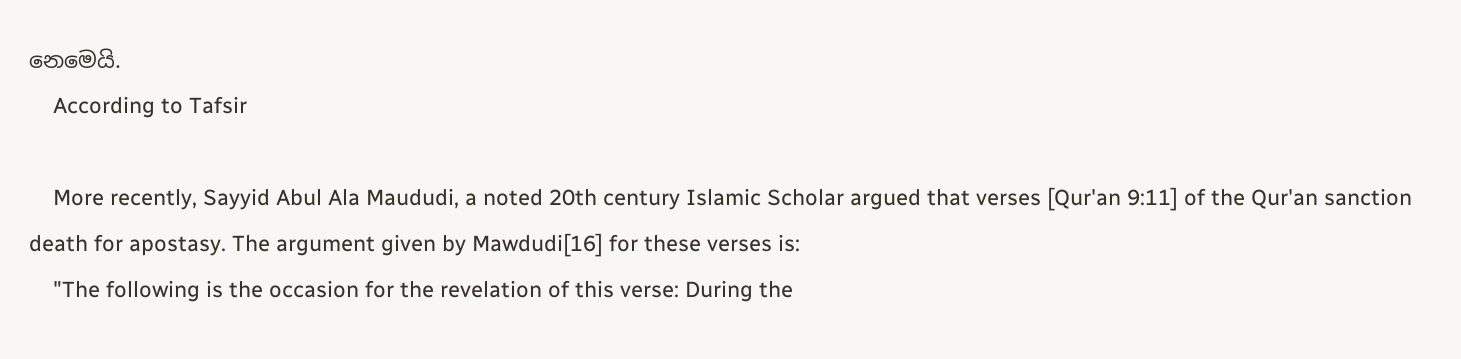නෙමෙයි.
    According to Tafsir

    More recently, Sayyid Abul Ala Maududi, a noted 20th century Islamic Scholar argued that verses [Qur'an 9:11] of the Qur'an sanction death for apostasy. The argument given by Mawdudi[16] for these verses is:
    "The following is the occasion for the revelation of this verse: During the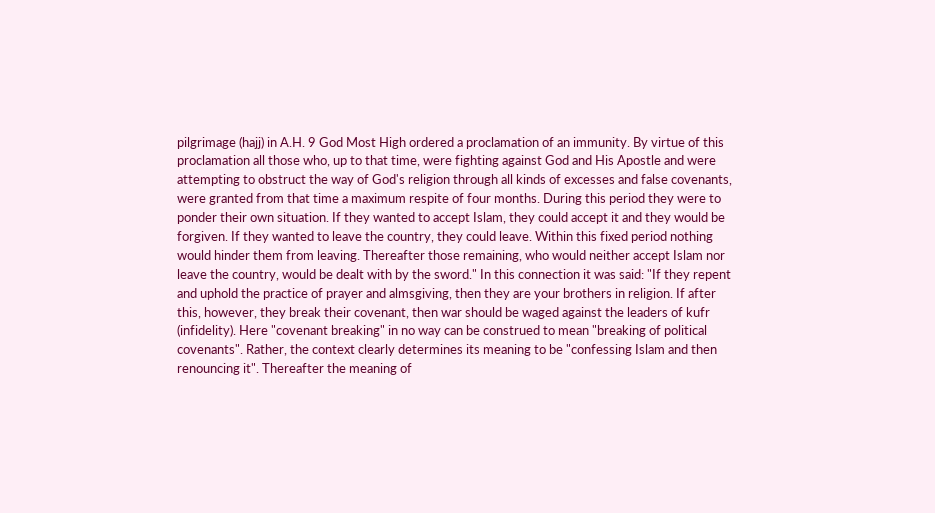pilgrimage (hajj) in A.H. 9 God Most High ordered a proclamation of an immunity. By virtue of this proclamation all those who, up to that time, were fighting against God and His Apostle and were attempting to obstruct the way of God's religion through all kinds of excesses and false covenants, were granted from that time a maximum respite of four months. During this period they were to ponder their own situation. If they wanted to accept Islam, they could accept it and they would be forgiven. If they wanted to leave the country, they could leave. Within this fixed period nothing would hinder them from leaving. Thereafter those remaining, who would neither accept Islam nor leave the country, would be dealt with by the sword." In this connection it was said: "If they repent and uphold the practice of prayer and almsgiving, then they are your brothers in religion. If after this, however, they break their covenant, then war should be waged against the leaders of kufr (infidelity). Here "covenant breaking" in no way can be construed to mean "breaking of political covenants". Rather, the context clearly determines its meaning to be "confessing Islam and then renouncing it". Thereafter the meaning of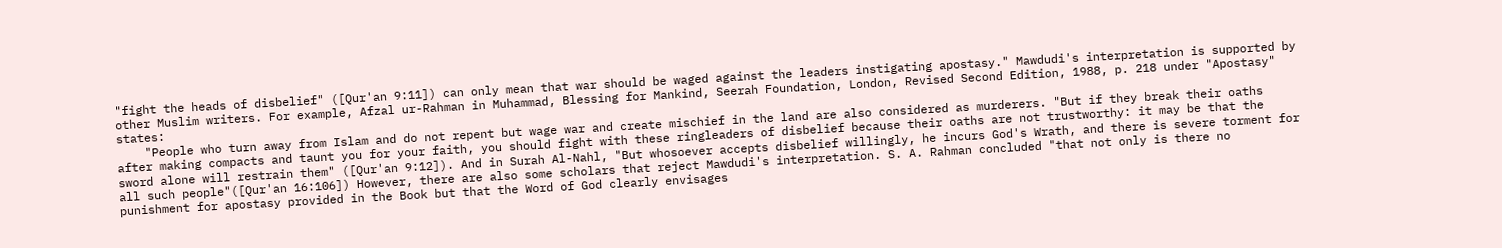"fight the heads of disbelief" ([Qur'an 9:11]) can only mean that war should be waged against the leaders instigating apostasy." Mawdudi's interpretation is supported by other Muslim writers. For example, Afzal ur-Rahman in Muhammad, Blessing for Mankind, Seerah Foundation, London, Revised Second Edition, 1988, p. 218 under "Apostasy" states:
    "People who turn away from Islam and do not repent but wage war and create mischief in the land are also considered as murderers. "But if they break their oaths after making compacts and taunt you for your faith, you should fight with these ringleaders of disbelief because their oaths are not trustworthy: it may be that the sword alone will restrain them" ([Qur'an 9:12]). And in Surah Al-Nahl, "But whosoever accepts disbelief willingly, he incurs God's Wrath, and there is severe torment for all such people"([Qur'an 16:106]) However, there are also some scholars that reject Mawdudi's interpretation. S. A. Rahman concluded "that not only is there no punishment for apostasy provided in the Book but that the Word of God clearly envisages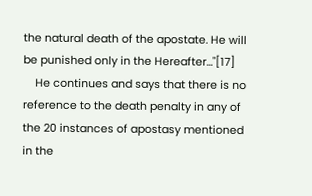the natural death of the apostate. He will be punished only in the Hereafter…"[17]
    He continues and says that there is no reference to the death penalty in any of the 20 instances of apostasy mentioned in the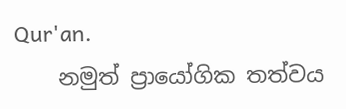Qur'an.
    නමුත් ප්‍රායෝගික තත්වය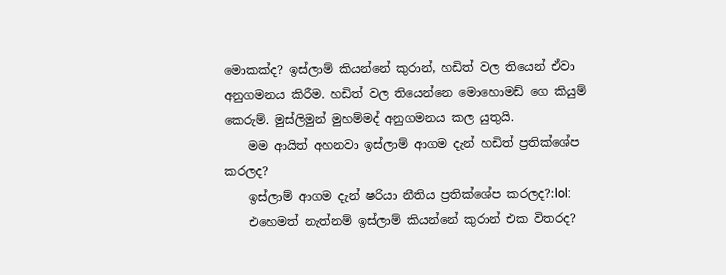මොකක්ද? ඉස්ලාම් කියන්නේ කුරාන්, හඩිත් වල තියෙන් ඒවා අනුගමනය කිරීම. හඩිත් වල තියෙන්නෙ මොහොමඩ් ගෙ කියුම් කෙරුම්. මුස්ලිමුන් මුහම්මද් අනුගමනය කල යුතුයි.
    මම ආයිත් අහනවා ඉස්ලාම් ආගම දැන් හඩිත් ප්‍රතික්ශේප කරලද?
    ඉස්ලාම් ආගම දැන් ෂරියා නීතිය ප්‍රතික්ශේප කරලද?:lol:
    එහෙමත් නැත්නම් ඉස්ලාම් කියන්නේ කුරාන් එක විතරද?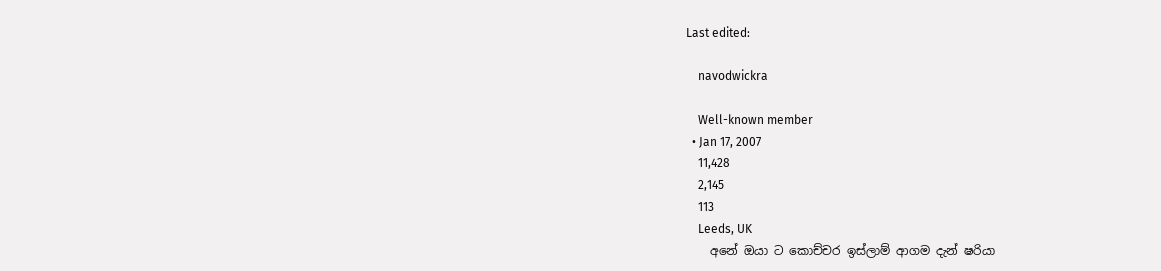Last edited:

    navodwickra

    Well-known member
  • Jan 17, 2007
    11,428
    2,145
    113
    Leeds, UK
    අනේ ඔයා ට කොච්චර ඉස්ලාම් ආගම දැන් ෂරියා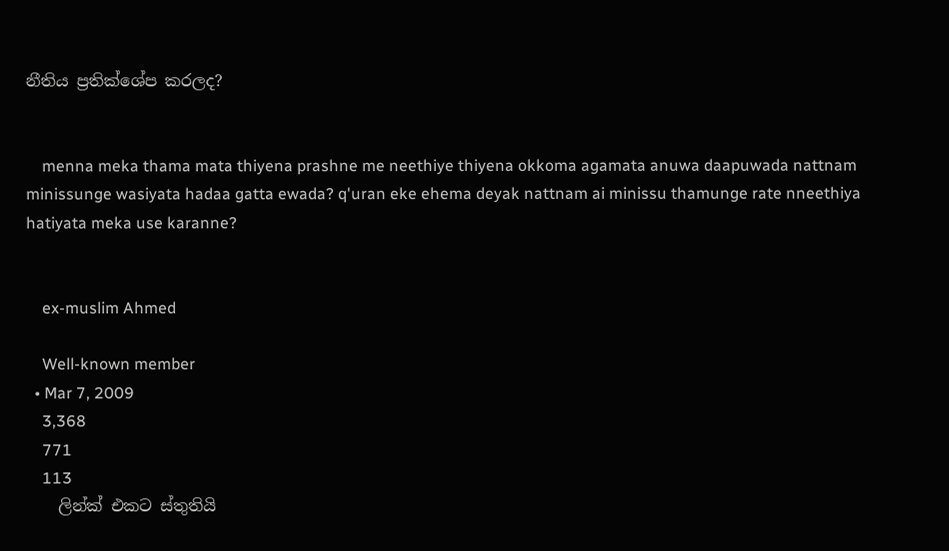නීතිය ප්‍රතික්ශේප කරලද?


    menna meka thama mata thiyena prashne me neethiye thiyena okkoma agamata anuwa daapuwada nattnam minissunge wasiyata hadaa gatta ewada? q'uran eke ehema deyak nattnam ai minissu thamunge rate nneethiya hatiyata meka use karanne?


    ex-muslim Ahmed

    Well-known member
  • Mar 7, 2009
    3,368
    771
    113
    ලින්ක් එකට ස්තුතියි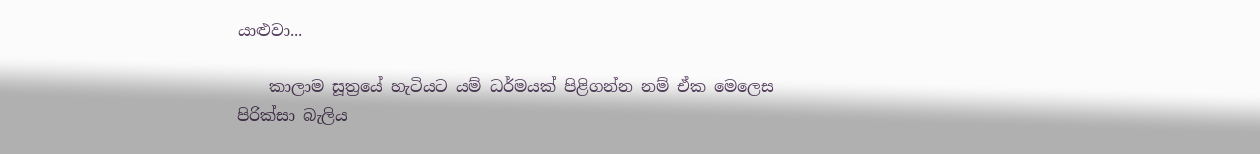යාළුවා...

    කාලාම සූත්‍රයේ හැටියට යම් ධර්මයක් පිළිගන්න නම් ඒක මෙලෙස පිරික්සා බැලිය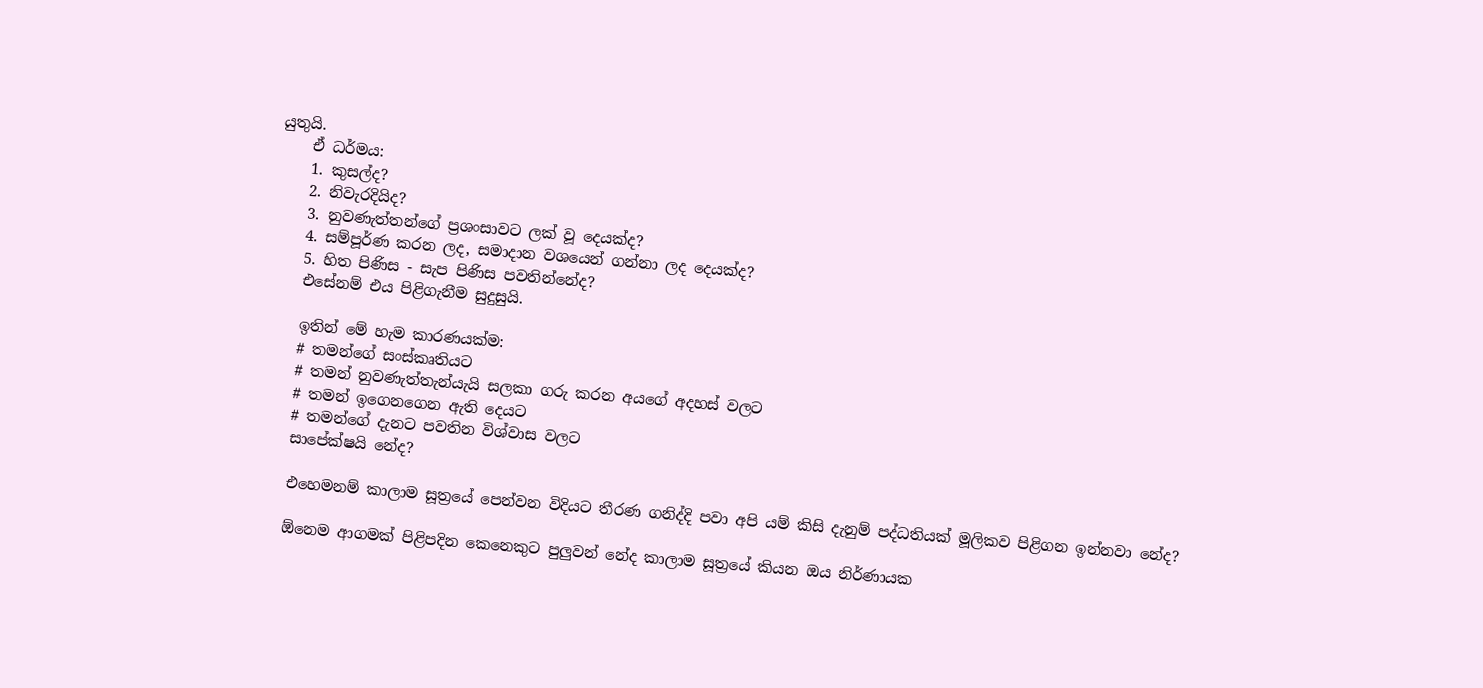යුතුයි.
    ඒ ධර්මය:
    1. කුසල්ද?
    2. නිවැරදියිද?
    3. නුවණැත්තන්ගේ ප්‍රශංසාවට ලක් වූ දෙයක්ද?
    4. සම්පූර්ණ කරන ලද, සමාදාන වශයෙන් ගන්නා ලද දෙයක්ද?
    5. හිත පිණිස - සැප පිණිස පවතින්නේද?
    එසේනම් එය පිළිගැනීම සුදුසුයි.

    ඉතින් මේ හැම කාරණයක්ම:
    # තමන්ගේ සංස්කෘතියට
    # තමන් නුවණැත්තැන්යැයි සලකා ගරු කරන අයගේ අදහස් වලට
    # තමන් ඉගෙනගෙන ඇති දෙයට
    # තමන්ගේ දැනට පවතින විශ්වාස වලට
    සාපේක්ෂයි නේද?

    එහෙමනම් කාලාම සූත්‍රයේ පෙන්වන විදියට තීරණ ගනිද්දි පවා අපි යම් කිසි දැනුම් පද්ධතියක් මූලිකව පිළිගන ඉන්නවා නේද?

    ඕනෙම ආගමක් පිළිපදින කෙනෙකුට පුලුවන් නේද කාලාම සූත්‍රයේ කියන ඔය නිර්ණායක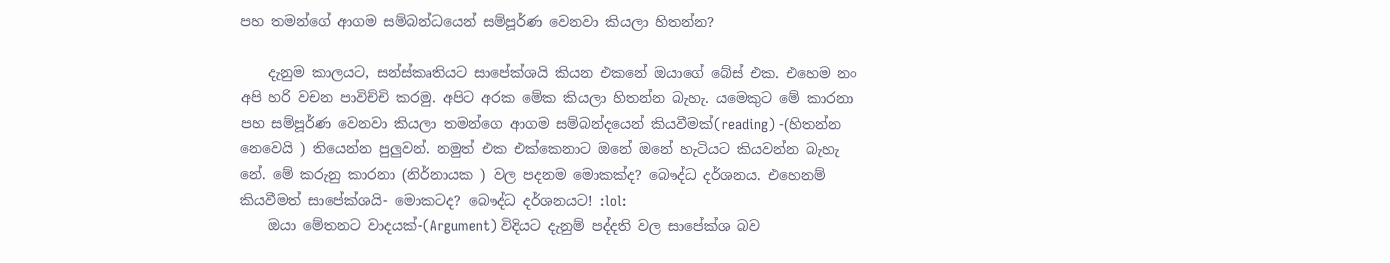පහ තමන්ගේ ආගම සම්බන්ධයෙන් සම්පූර්ණ වෙනවා කියලා හිතන්න?

    දැනුම කාලයට, සන්ස්කෘතියට සාපේක්ශයි කියන එකනේ ඔයාගේ බේස් එක. එහෙම නං අපි හරි වචන පාවිච්චි කරමු. අපිට අරක මේක කියලා හිතන්න බැහැ. යමෙකුට මේ කාරනා පහ සම්පූර්ණ වෙනවා කියලා තමන්ගෙ ආගම සම්බන්දයෙන් කියවීමක්(reading) -(හිතන්න නෙවෙයි ) තියෙන්න පුලුවන්. නමුත් එක එක්කෙනාට ඔනේ ඔනේ හැටියට කියවන්න බැහැ නේ. මේ කරුනු කාරනා (නිර්නායක ) වල පදනම මොකක්ද? බෞද්ධ දර්ශනය. එහෙනම් කියවීමත් සාපේක්ශයි- මොකටද? බෞද්ධ දර්ශනයට! :lol:
    ඔයා මේතනට වාදයක්-(Argument) විදියට දැනුම් පද්දති වල සාපේක්ශ බව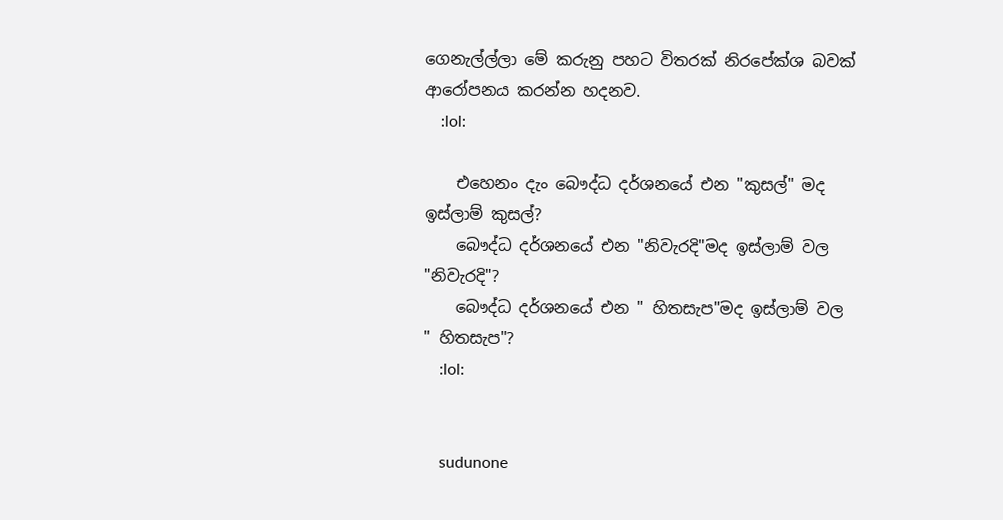ගෙනැල්ල්ලා මේ කරුනු පහට විතරක් නිරපේක්ශ බවක් ආරෝපනය කරන්න හදනව.
    :lol:

    එහෙනං දැං බෞද්ධ දර්ශනයේ එන "කුසල්" මද ඉස්ලාම් කුසල්?
    බෞද්ධ දර්ශනයේ එන "නිවැරදි"මද ඉස්ලාම් වල "නිවැරදි"?
    බෞද්ධ දර්ශනයේ එන " හිතසැප"මද ඉස්ලාම් වල " හිතසැප"?
    :lol:


    sudunone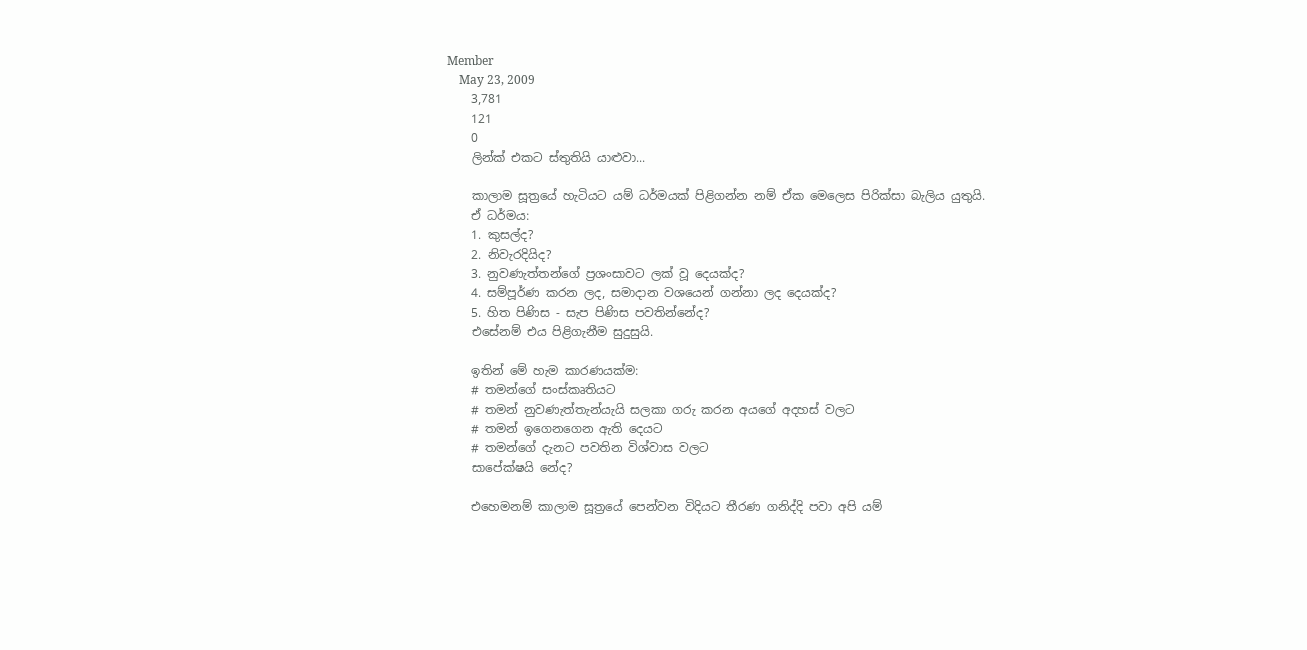Member
    May 23, 2009
    3,781
    121
    0
    ලින්ක් එකට ස්තුතියි යාළුවා...

    කාලාම සූත්‍රයේ හැටියට යම් ධර්මයක් පිළිගන්න නම් ඒක මෙලෙස පිරික්සා බැලිය යුතුයි.
    ඒ ධර්මය:
    1. කුසල්ද?
    2. නිවැරදියිද?
    3. නුවණැත්තන්ගේ ප්‍රශංසාවට ලක් වූ දෙයක්ද?
    4. සම්පූර්ණ කරන ලද, සමාදාන වශයෙන් ගන්නා ලද දෙයක්ද?
    5. හිත පිණිස - සැප පිණිස පවතින්නේද?
    එසේනම් එය පිළිගැනීම සුදුසුයි.

    ඉතින් මේ හැම කාරණයක්ම:
    # තමන්ගේ සංස්කෘතියට
    # තමන් නුවණැත්තැන්යැයි සලකා ගරු කරන අයගේ අදහස් වලට
    # තමන් ඉගෙනගෙන ඇති දෙයට
    # තමන්ගේ දැනට පවතින විශ්වාස වලට
    සාපේක්ෂයි නේද?

    එහෙමනම් කාලාම සූත්‍රයේ පෙන්වන විදියට තීරණ ගනිද්දි පවා අපි යම්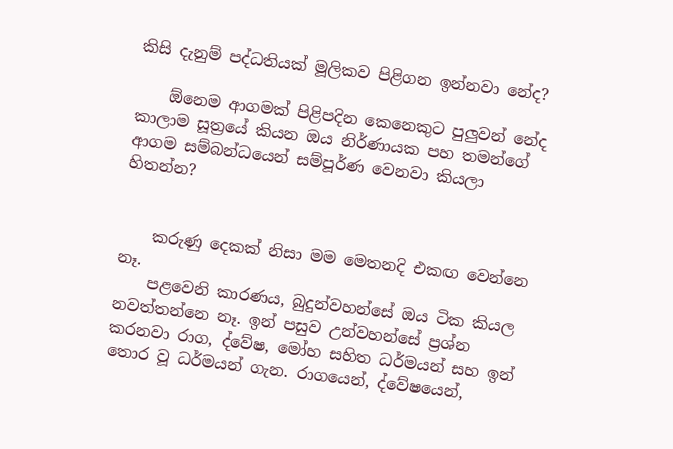කිසි දැනුම් පද්ධතියක් මූලිකව පිළිගන ඉන්නවා නේද?

    ඕනෙම ආගමක් පිළිපදින කෙනෙකුට පුලුවන් නේද කාලාම සූත්‍රයේ කියන ඔය නිර්ණායක පහ තමන්ගේ ආගම සම්බන්ධයෙන් සම්පූර්ණ වෙනවා කියලා හිතන්න?


    කරුණු දෙකක් නිසා මම මෙතනදි එකඟ වෙන්නෙ නෑ.
    පළවෙනි කාරණය, බුදුන්වහන්සේ ඔය ටික කියල නවත්තන්නෙ නෑ. ඉන් පසුව උන්වහන්සේ ප්‍රශ්න කරනවා රාග, ද්වේෂ, මෝහ සහිත ධර්මයන් සහ ඉන් තොර වූ ධර්මයන් ගැන. රාගයෙන්, ද්වේෂයෙන්,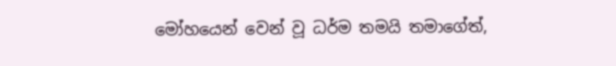මෝහයෙන් වෙන් වූ ධර්ම තමයි තමාගේත්,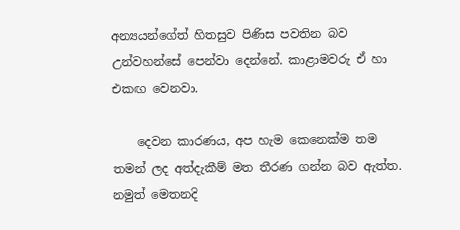අන්‍යයන්ගේත් හිතසුව පිණිස පවතින බව උන්වහන්සේ පෙන්වා දෙන්නේ. කාළාමවරු ඒ හා එකඟ වෙනවා.

    දෙවන කාරණය, අප හැම කෙනෙක්ම තම තමන් ලද අත්දැකීම් මත තීරණ ගන්න බව ඇත්ත. නමුත් මෙතනදි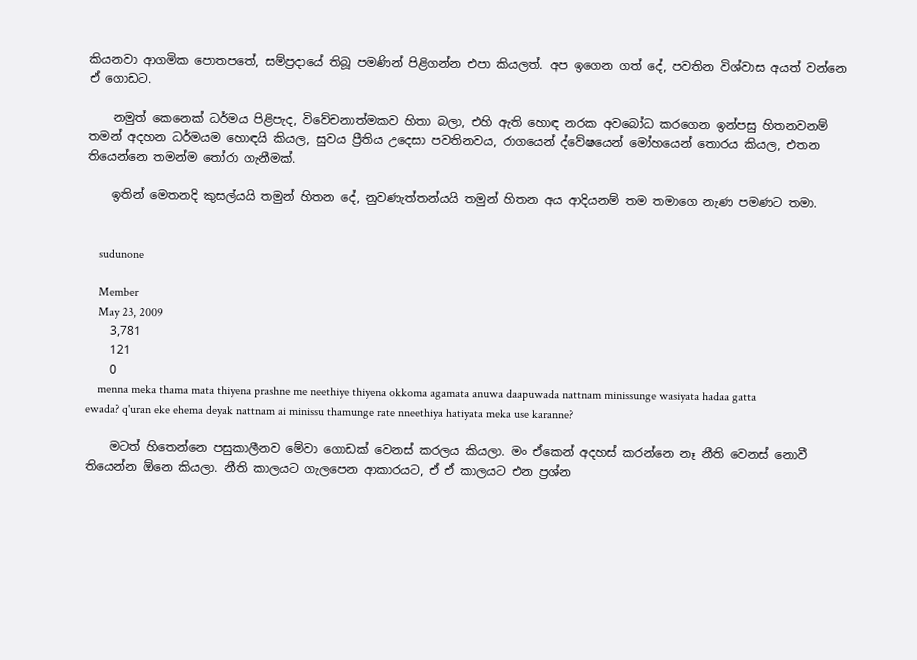කියනවා ආගමික පොතපතේ, සම්ප්‍රදායේ තිබූ පමණින් පිළිගන්න එපා කියලත්. අප ඉගෙන ගත් දේ, පවතින විශ්වාස අයත් වන්නෙ ඒ ගොඩට.

    නමුත් කෙනෙක් ධර්මය පිළිපැද, විවේචනාත්මකව හිතා බලා, එහි ඇති හොඳ නරක අවබෝධ කරගෙන ඉන්පසු හිතනවනම් තමන් අදහන ධර්මයම හොඳයි කියල, සුවය ප්‍රීතිය උදෙසා පවතිනවය, රාගයෙන් ද්වේෂයෙන් මෝහයෙන් තොරය කියල, එතන තියෙන්නෙ තමන්ම තෝරා ගැනීමක්.

    ඉතින් මෙතනදි කුසල්යයි තමුන් හිතන දේ, නුවණැත්තන්යයි තමුන් හිතන අය ආදියනම් තම තමාගෙ නැණ පමණට තමා.


    sudunone

    Member
    May 23, 2009
    3,781
    121
    0
    menna meka thama mata thiyena prashne me neethiye thiyena okkoma agamata anuwa daapuwada nattnam minissunge wasiyata hadaa gatta ewada? q'uran eke ehema deyak nattnam ai minissu thamunge rate nneethiya hatiyata meka use karanne?

    මටත් හිතෙන්නෙ පසුකාලීනව මේවා ගොඩක් වෙනස් කරලය කියලා. මං ඒකෙන් අදහස් කරන්නෙ නෑ නීති වෙනස් නොවී තියෙන්න ඕනෙ කියලා. නීති කාලයට ගැලපෙන ආකාරයට, ඒ ඒ කාලයට එන ප්‍රශ්න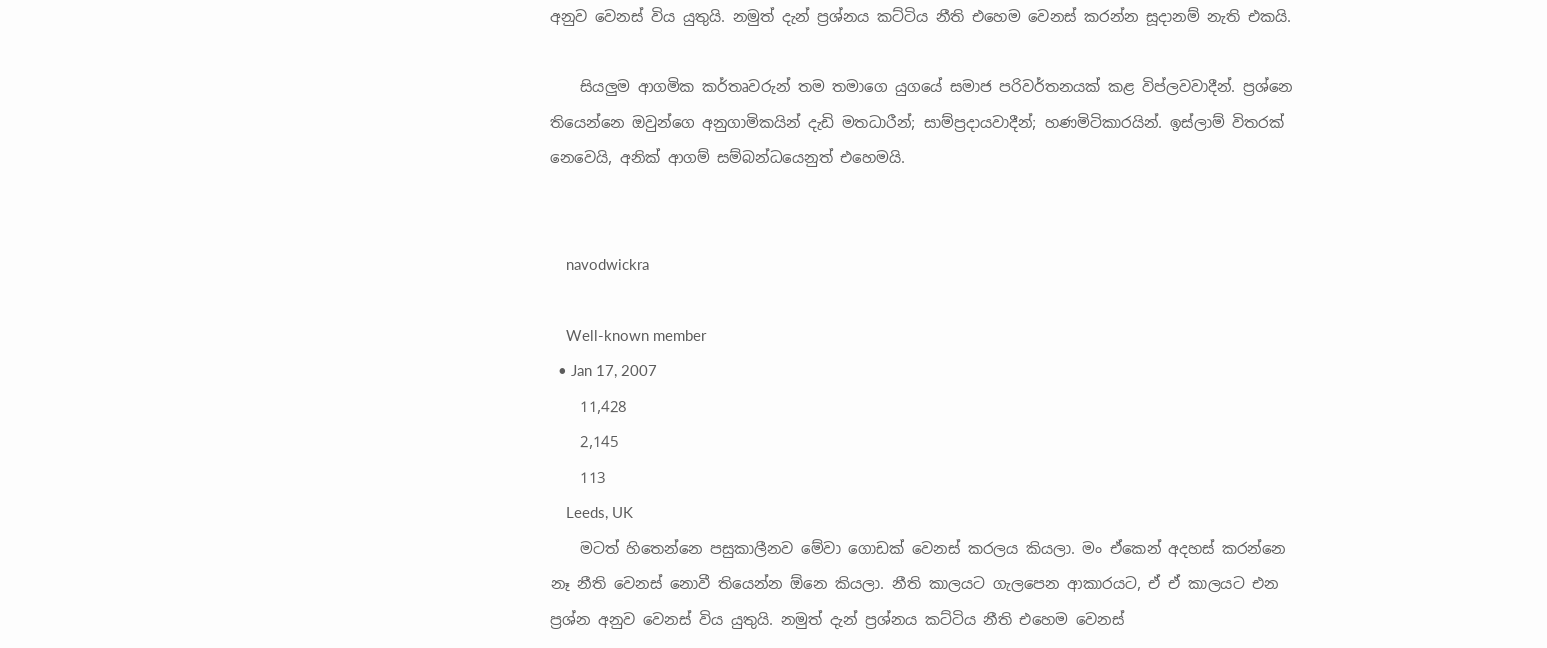අනුව වෙනස් විය යුතුයි. නමුත් දැන් ප්‍රශ්නය කට්ටිය නීති එහෙම වෙනස් කරන්න සූදානම් නැති එකයි.

    සියලුම ආගමික කර්තෘවරුන් තම තමාගෙ යුගයේ සමාජ පරිවර්තනයක් කළ විප්ලවවාදීන්. ප්‍රශ්නෙ තියෙන්නෙ ඔවුන්ගෙ අනුගාමිකයින් දැඩි මතධාරීන්; සාම්ප්‍රදායවාදීන්; හණමිටිකාරයින්. ඉස්ලාම් විතරක් නෙවෙයි, අනික් ආගම් සම්බන්ධයෙනුත් එහෙමයි.


    navodwickra

    Well-known member
  • Jan 17, 2007
    11,428
    2,145
    113
    Leeds, UK
    මටත් හිතෙන්නෙ පසුකාලීනව මේවා ගොඩක් වෙනස් කරලය කියලා. මං ඒකෙන් අදහස් කරන්නෙ නෑ නීති වෙනස් නොවී තියෙන්න ඕනෙ කියලා. නීති කාලයට ගැලපෙන ආකාරයට, ඒ ඒ කාලයට එන ප්‍රශ්න අනුව වෙනස් විය යුතුයි. නමුත් දැන් ප්‍රශ්නය කට්ටිය නීති එහෙම වෙනස්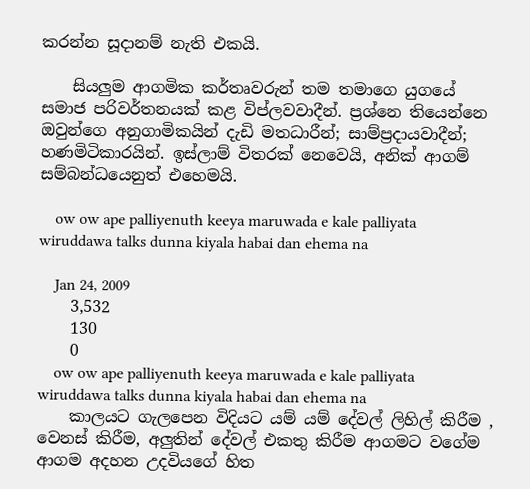කරන්න සූදානම් නැති එකයි.

    සියලුම ආගමික කර්තෘවරුන් තම තමාගෙ යුගයේ සමාජ පරිවර්තනයක් කළ විප්ලවවාදීන්. ප්‍රශ්නෙ තියෙන්නෙ ඔවුන්ගෙ අනුගාමිකයින් දැඩි මතධාරීන්; සාම්ප්‍රදායවාදීන්; හණමිටිකාරයින්. ඉස්ලාම් විතරක් නෙවෙයි, අනික් ආගම් සම්බන්ධයෙනුත් එහෙමයි.

    ow ow ape palliyenuth keeya maruwada e kale palliyata wiruddawa talks dunna kiyala habai dan ehema na

    Jan 24, 2009
    3,532
    130
    0
    ow ow ape palliyenuth keeya maruwada e kale palliyata wiruddawa talks dunna kiyala habai dan ehema na
    කාලයට ගැලපෙන විදියට යම් යම් දේවල් ලිහිල් කිරීම , වෙනස් කිරීම, අලුතින් දේවල් එකතු කිරීම ආගමට වගේම ආගම අදහන උදවියගේ හිත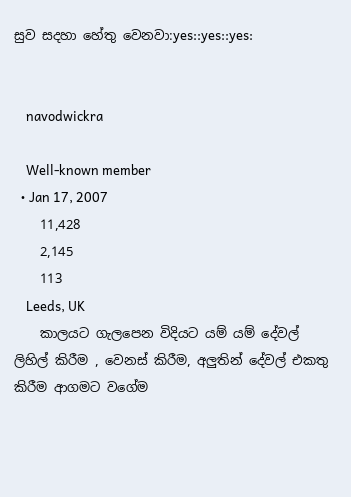සුව සදහා හේතු වෙනවා:yes::yes::yes:


    navodwickra

    Well-known member
  • Jan 17, 2007
    11,428
    2,145
    113
    Leeds, UK
    කාලයට ගැලපෙන විදියට යම් යම් දේවල් ලිහිල් කිරීම , වෙනස් කිරීම, අලුතින් දේවල් එකතු කිරීම ආගමට වගේම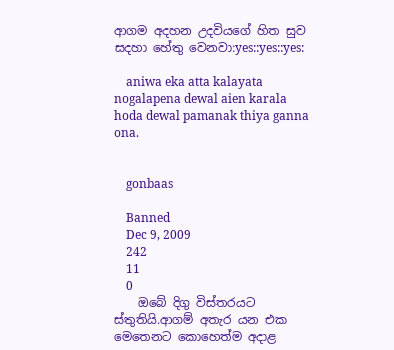ආගම අදහන උදවියගේ හිත සුව සදහා හේතු වෙනවා:yes::yes::yes:

    aniwa eka atta kalayata nogalapena dewal aien karala hoda dewal pamanak thiya ganna ona.


    gonbaas

    Banned
    Dec 9, 2009
    242
    11
    0
    ඔබේ දිගු විස්තරයට ස්තුතියි.ආගම් අතැර යන එක මෙතෙනට කොහෙත්ම අදාළ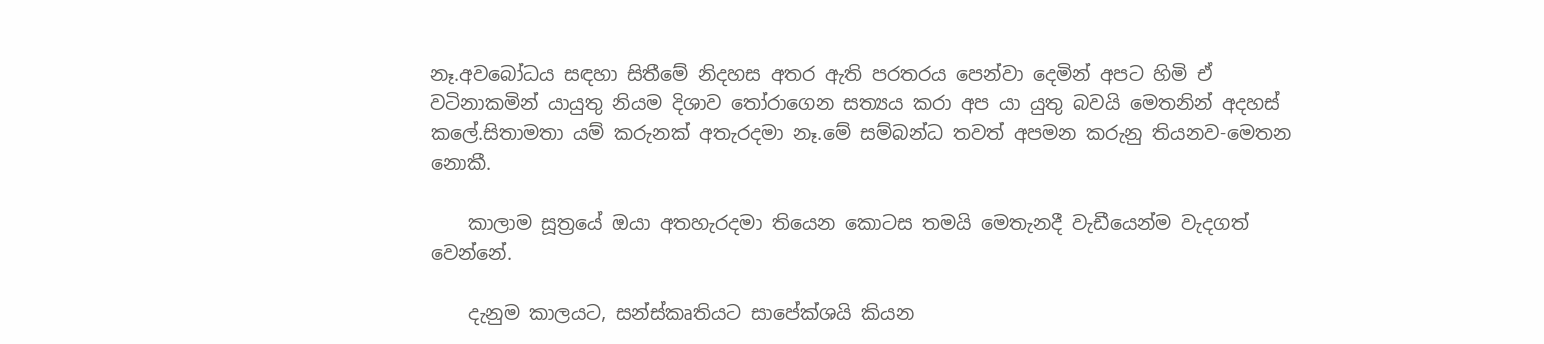නෑ.අවබෝධය සඳහා සිතීමේ නිදහස අතර ඇති පරතරය පෙන්වා දෙමින් අපට හිමි ඒ වටිනාකමින් යායුතු නියම දිශාව තෝරාගෙන සත්‍යය කරා අප යා යුතු බවයි මෙතනින් අදහස් කලේ.සිතාමතා යම් කරුනක් අතැරදමා නෑ.මේ සම්බන්ධ තවත් අපමන කරුනු තියනව-මෙතන නොකී.

    කාලාම සූත්‍රයේ ඔයා අතහැරදමා තියෙන කොටස තමයි මෙතැනදී වැඩීයෙන්ම වැදගත් වෙන්නේ.

    දැනුම කාලයට, සන්ස්කෘතියට සාපේක්ශයි කියන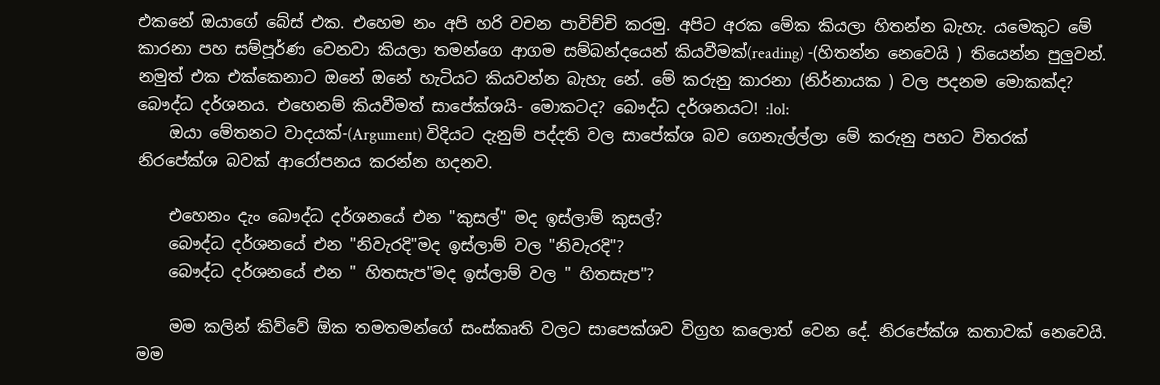එකනේ ඔයාගේ බේස් එක. එහෙම නං අපි හරි වචන පාවිච්චි කරමු. අපිට අරක මේක කියලා හිතන්න බැහැ. යමෙකුට මේ කාරනා පහ සම්පූර්ණ වෙනවා කියලා තමන්ගෙ ආගම සම්බන්දයෙන් කියවීමක්(reading) -(හිතන්න නෙවෙයි ) තියෙන්න පුලුවන්. නමුත් එක එක්කෙනාට ඔනේ ඔනේ හැටියට කියවන්න බැහැ නේ. මේ කරුනු කාරනා (නිර්නායක ) වල පදනම මොකක්ද? බෞද්ධ දර්ශනය. එහෙනම් කියවීමත් සාපේක්ශයි- මොකටද? බෞද්ධ දර්ශනයට! :lol:
    ඔයා මේතනට වාදයක්-(Argument) විදියට දැනුම් පද්දති වල සාපේක්ශ බව ගෙනැල්ල්ලා මේ කරුනු පහට විතරක් නිරපේක්ශ බවක් ආරෝපනය කරන්න හදනව.

    එහෙනං දැං බෞද්ධ දර්ශනයේ එන "කුසල්" මද ඉස්ලාම් කුසල්?
    බෞද්ධ දර්ශනයේ එන "නිවැරදි"මද ඉස්ලාම් වල "නිවැරදි"?
    බෞද්ධ දර්ශනයේ එන " හිතසැප"මද ඉස්ලාම් වල " හිතසැප"?

    මම කලින් කිව්වේ ඕක තමතමන්ගේ සංස්කෘති වලට සාපෙක්ශව විග්‍රහ කලොත් වෙන දේ. නිරපේක්ශ කතාවක් නෙවෙයි. මම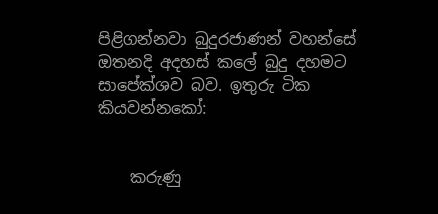පිළිගන්නවා බුදුරජාණන් වහන්සේ ඔතනදි අදහස් කලේ බුදු දහමට සාපේක්ශව බව. ඉතුරු ටික කියවන්නකෝ:


    කරුණු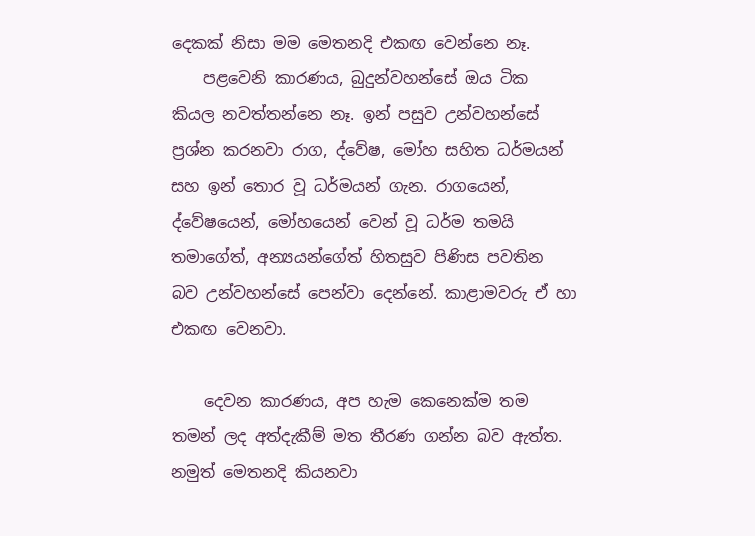දෙකක් නිසා මම මෙතනදි එකඟ වෙන්නෙ නෑ.
    පළවෙනි කාරණය, බුදුන්වහන්සේ ඔය ටික කියල නවත්තන්නෙ නෑ. ඉන් පසුව උන්වහන්සේ ප්‍රශ්න කරනවා රාග, ද්වේෂ, මෝහ සහිත ධර්මයන් සහ ඉන් තොර වූ ධර්මයන් ගැන. රාගයෙන්, ද්වේෂයෙන්, මෝහයෙන් වෙන් වූ ධර්ම තමයි තමාගේත්, අන්‍යයන්ගේත් හිතසුව පිණිස පවතින බව උන්වහන්සේ පෙන්වා දෙන්නේ. කාළාමවරු ඒ හා එකඟ වෙනවා.

    දෙවන කාරණය, අප හැම කෙනෙක්ම තම තමන් ලද අත්දැකීම් මත තීරණ ගන්න බව ඇත්ත. නමුත් මෙතනදි කියනවා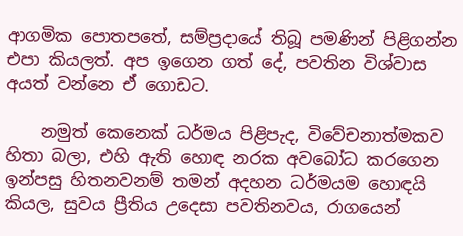ආගමික පොතපතේ, සම්ප්‍රදායේ තිබූ පමණින් පිළිගන්න එපා කියලත්. අප ඉගෙන ගත් දේ, පවතින විශ්වාස අයත් වන්නෙ ඒ ගොඩට.

    නමුත් කෙනෙක් ධර්මය පිළිපැද, විවේචනාත්මකව හිතා බලා, එහි ඇති හොඳ නරක අවබෝධ කරගෙන ඉන්පසු හිතනවනම් තමන් අදහන ධර්මයම හොඳයි කියල, සුවය ප්‍රීතිය උදෙසා පවතිනවය, රාගයෙන්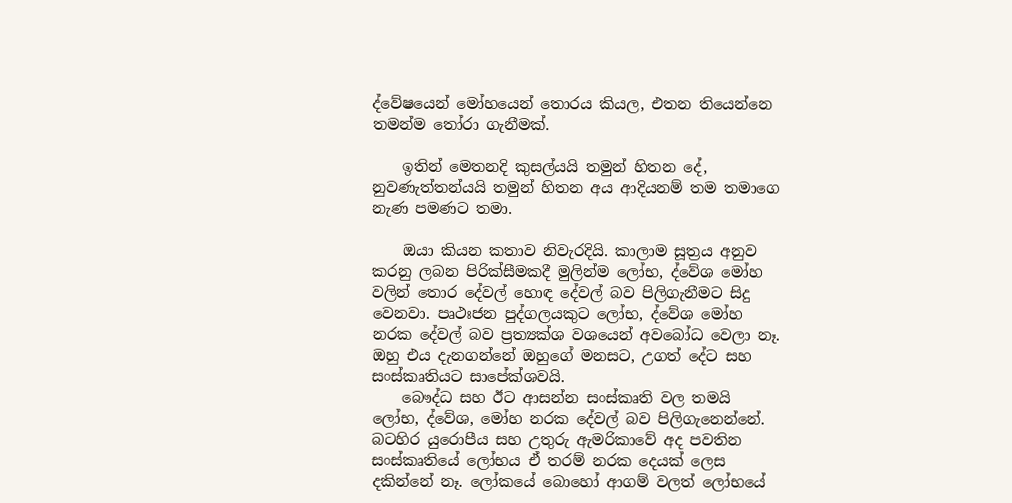ද්වේෂයෙන් මෝහයෙන් තොරය කියල, එතන තියෙන්නෙ තමන්ම තෝරා ගැනීමක්.

    ඉතින් මෙතනදි කුසල්යයි තමුන් හිතන දේ, නුවණැත්තන්යයි තමුන් හිතන අය ආදියනම් තම තමාගෙ නැණ පමණට තමා.

    ඔයා කියන කතාව නිවැරදියි. කාලාම සූත්‍රය අනුව කරනු ලබන පිරික්සීමකදී මුලින්ම ලෝභ, ද්වේශ මෝහ වලින් තොර දේවල් හොඳ දේවල් බව පිලිගැනීමට සිදු වෙනවා. පෘථඃජන පුද්ගලයකුට ලෝභ, ද්වේශ මෝහ නරක දේවල් බව ප්‍රත්‍යක්ශ වශයෙන් අවබෝධ වෙලා නෑ. ඔහු එය දැනගන්නේ ඔහුගේ මනසට, උගත් දේට සහ සංස්කෘතියට සාපේක්ශවයි.
    බෞද්ධ සහ ඊට ආසන්න සංස්කෘති වල තමයි ලෝභ, ද්වේශ, මෝහ නරක දේවල් බව පිලිගැනෙන්නේ. බටහිර යුරොපීය සහ උතුරු ඇමරිකාවේ අද පවතින සංස්කෘතියේ ලෝභය ඒ තරම් නරක දෙයක් ලෙස දකින්නේ නෑ. ලෝකයේ බොහෝ ආගම් වලත් ලෝභයේ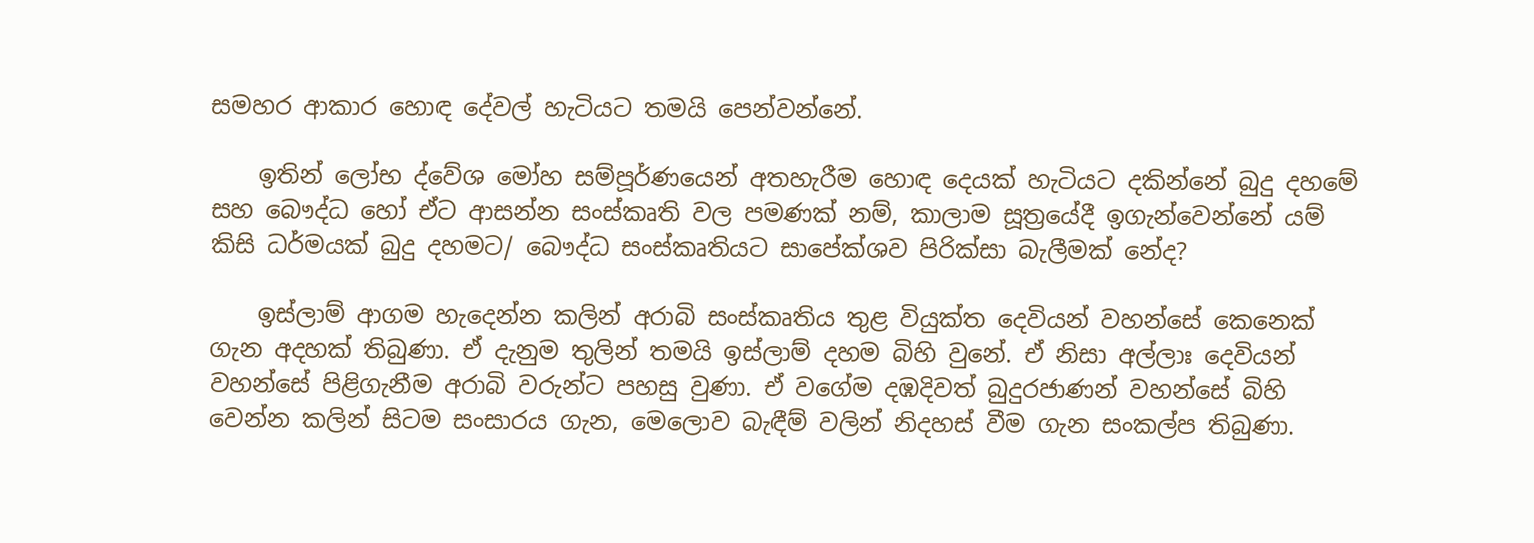සමහර ආකාර හොඳ දේවල් හැටියට තමයි පෙන්වන්නේ.

    ඉතින් ලෝභ ද්වේශ මෝහ සම්පූර්ණයෙන් අතහැරීම හොඳ දෙයක් හැටියට දකින්නේ බුදු දහමේ සහ බෞද්ධ හෝ ඒට ආසන්න සංස්කෘති වල පමණක් නම්, කාලාම සූත්‍රයේදී ඉගැන්වෙන්නේ යම් කිසි ධර්මයක් බුදු දහමට/ බෞද්ධ සංස්කෘතියට සාපේක්ශව පිරික්සා බැලීමක් නේද?

    ඉස්ලාම් ආගම හැදෙන්න කලින් අරාබි සංස්කෘතිය තුළ වියුක්ත දෙවියන් වහන්සේ කෙනෙක් ගැන අදහක් තිබුණා. ඒ දැනුම තුලින් තමයි ඉස්ලාම් දහම බිහි වුනේ. ඒ නිසා අල්ලාඃ දෙවියන් වහන්සේ පිළිගැනීම අරාබි වරුන්ට පහසු වුණා. ඒ වගේම දඹදිවත් බුදුරජාණන් වහන්සේ බිහි වෙන්න කලින් සිටම සංසාරය ගැන, මෙලොව බැඳීම් වලින් නිදහස් වීම ගැන සංකල්ප තිබුණා.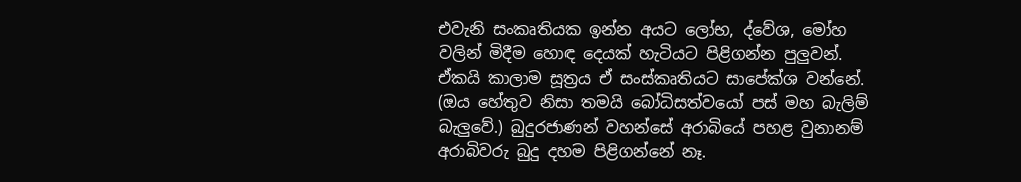එවැනි සංකෘතියක ඉන්න අයට ලෝභ, ද්වේශ, මෝහ වලින් මිදීම හොඳ දෙයක් හැටියට පිළිගන්න පුලුවන්. ඒකයි කාලාම සූත්‍රය ඒ සංස්කෘතියට සාපේක්ශ වන්නේ. (ඔය හේතුව නිසා තමයි බෝධිසත්වයෝ පස් මහ බැලිම් බැලුවේ.) බුදුරජාණන් වහන්සේ අරාබියේ පහළ වුනානම් අරාබිවරු බුදු දහම පිළිගන්නේ නෑ.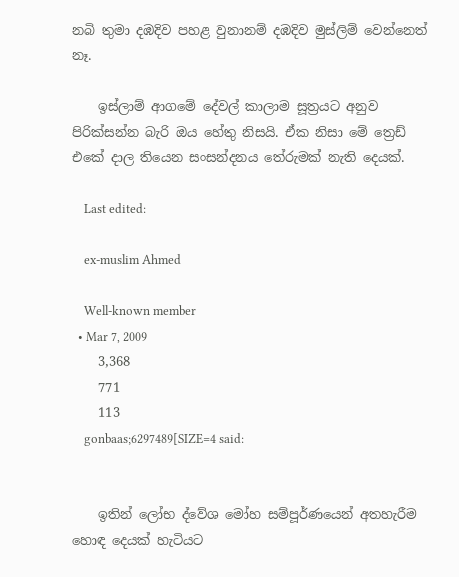නබි තුමා දඹදිව පහළ වුනානම් දඹදිව මුස්ලිම් වෙන්නෙත් නෑ.

    ඉස්ලාම් ආගමේ දේවල් කාලාම සූත්‍රයට අනුව පිරික්සන්න බැරි ඔය හේතු නිසයි. ඒක නිසා මේ ත්‍රෙඩ් එකේ දාල තියෙන සංසන්දනය තේරුමක් නැති දෙයක්.

    Last edited:

    ex-muslim Ahmed

    Well-known member
  • Mar 7, 2009
    3,368
    771
    113
    gonbaas;6297489[SIZE=4 said:


    ඉතින් ලෝභ ද්වේශ මෝහ සම්පූර්ණයෙන් අතහැරීම හොඳ දෙයක් හැටියට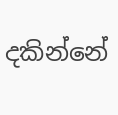දකින්නේ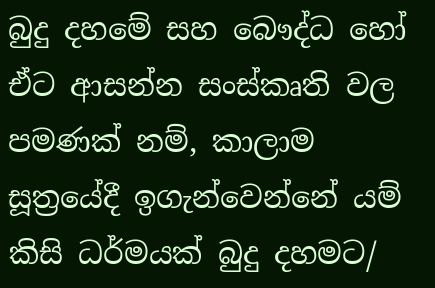බුදු දහමේ සහ බෞද්ධ හෝ ඒට ආසන්න සංස්කෘති වල පමණක් නම්, කාලාම සූත්‍රයේදී ඉගැන්වෙන්නේ යම් කිසි ධර්මයක් බුදු දහමට/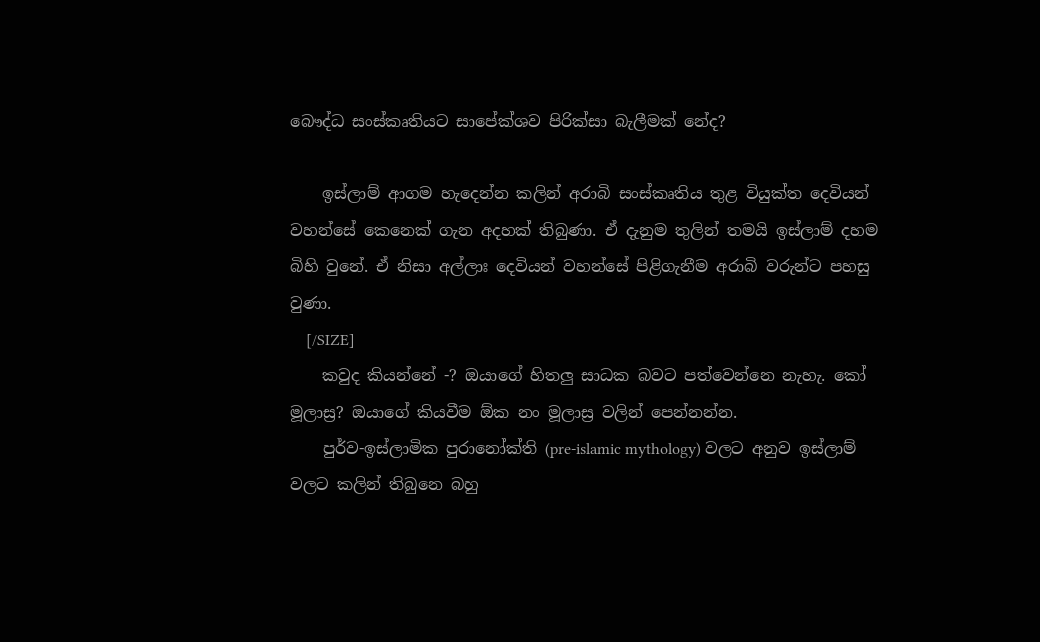බෞද්ධ සංස්කෘතියට සාපේක්ශව පිරික්සා බැලීමක් නේද?

    ඉස්ලාම් ආගම හැදෙන්න කලින් අරාබි සංස්කෘතිය තුළ වියුක්ත දෙවියන් වහන්සේ කෙනෙක් ගැන අදහක් තිබුණා. ඒ දැනුම තුලින් තමයි ඉස්ලාම් දහම බිහි වුනේ. ඒ නිසා අල්ලාඃ දෙවියන් වහන්සේ පිළිගැනීම අරාබි වරුන්ට පහසු වුණා.
    [/SIZE]
    කවුද කියන්නේ -? ඔයාගේ හිතලු සාධක බවට පත්වෙන්නෙ නැහැ. කෝ මූලාස්‍ර? ඔයාගේ කියවීම ඕක නං මූලාස්‍ර වලින් පෙන්නන්න.
    පුර්ව-ඉස්ලාමික පුරානෝක්ති (pre-islamic mythology) වලට අනුව ඉස්ලාම් වලට කලින් තිබුනෙ බහු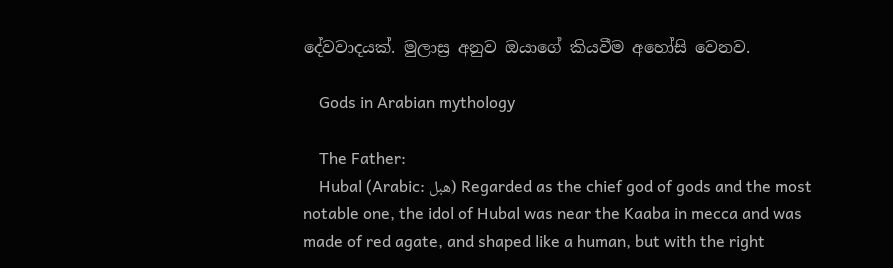දේවවාදයක්. මුලාස්‍ර අනුව ඔයාගේ කියවීම අහෝසි වෙනව.

    Gods in Arabian mythology

    The Father:
    Hubal (Arabic: هبل) Regarded as the chief god of gods and the most notable one, the idol of Hubal was near the Kaaba in mecca and was made of red agate, and shaped like a human, but with the right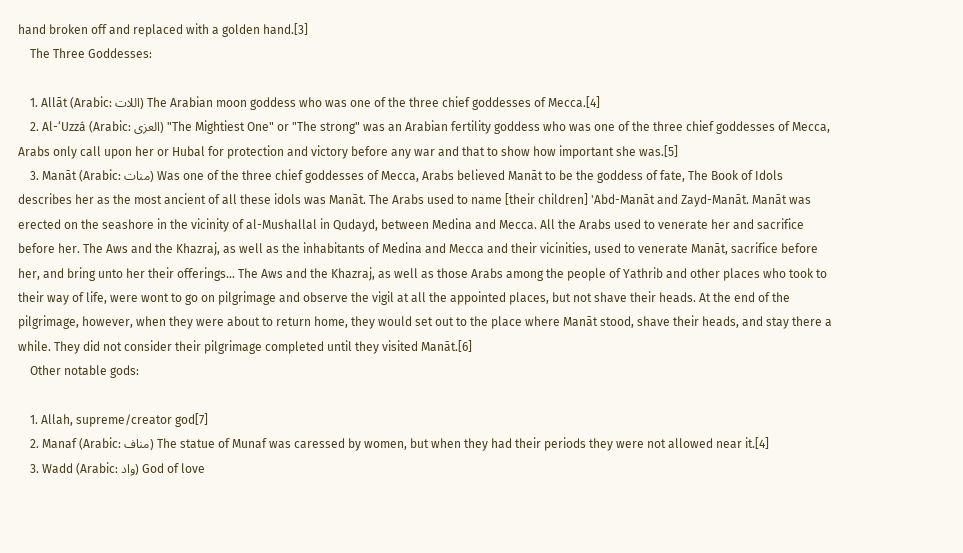hand broken off and replaced with a golden hand.[3]
    The Three Goddesses:

    1. Allāt (Arabic: اللات) The Arabian moon goddess who was one of the three chief goddesses of Mecca.[4]
    2. Al-‘Uzzá (Arabic: العزى) "The Mightiest One" or "The strong" was an Arabian fertility goddess who was one of the three chief goddesses of Mecca, Arabs only call upon her or Hubal for protection and victory before any war and that to show how important she was.[5]
    3. Manāt (Arabic: منات) Was one of the three chief goddesses of Mecca, Arabs believed Manāt to be the goddess of fate, The Book of Idols describes her as the most ancient of all these idols was Manāt. The Arabs used to name [their children] 'Abd-Manāt and Zayd-Manāt. Manāt was erected on the seashore in the vicinity of al-Mushallal in Qudayd, between Medina and Mecca. All the Arabs used to venerate her and sacrifice before her. The Aws and the Khazraj, as well as the inhabitants of Medina and Mecca and their vicinities, used to venerate Manāt, sacrifice before her, and bring unto her their offerings... The Aws and the Khazraj, as well as those Arabs among the people of Yathrib and other places who took to their way of life, were wont to go on pilgrimage and observe the vigil at all the appointed places, but not shave their heads. At the end of the pilgrimage, however, when they were about to return home, they would set out to the place where Manāt stood, shave their heads, and stay there a while. They did not consider their pilgrimage completed until they visited Manāt.[6]
    Other notable gods:

    1. Allah, supreme/creator god[7]
    2. Manaf (Arabic: مناف) The statue of Munaf was caressed by women, but when they had their periods they were not allowed near it.[4]
    3. Wadd (Arabic: واد) God of love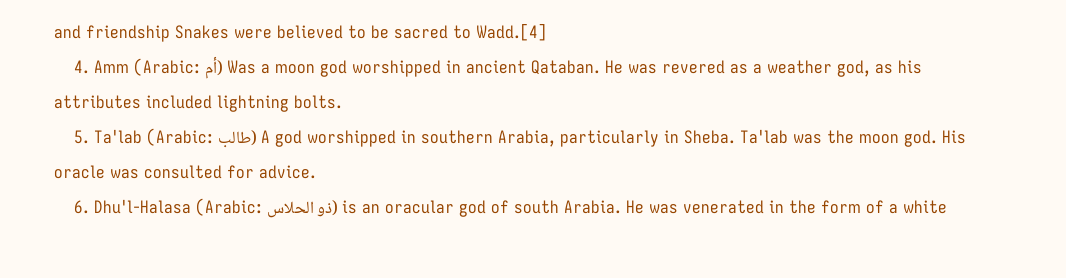and friendship Snakes were believed to be sacred to Wadd.[4]
    4. Amm (Arabic: أم) Was a moon god worshipped in ancient Qataban. He was revered as a weather god, as his attributes included lightning bolts.
    5. Ta'lab (Arabic: طالب) A god worshipped in southern Arabia, particularly in Sheba. Ta'lab was the moon god. His oracle was consulted for advice.
    6. Dhu'l-Halasa (Arabic: ذو الحلاس) is an oracular god of south Arabia. He was venerated in the form of a white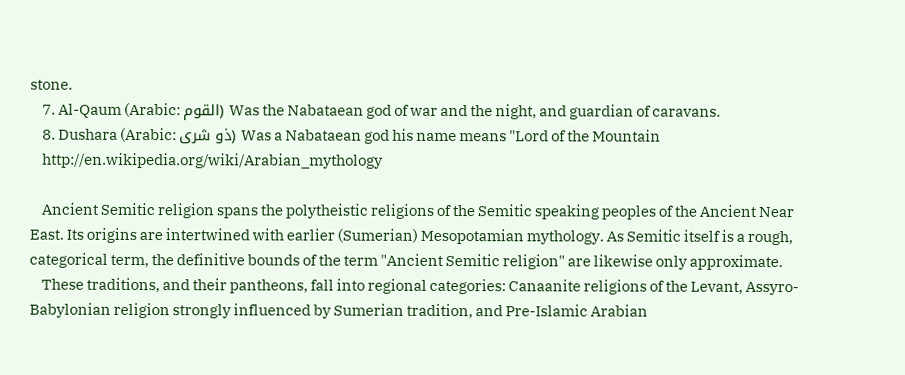stone.
    7. Al-Qaum (Arabic: القوم) Was the Nabataean god of war and the night, and guardian of caravans.
    8. Dushara (Arabic: ذو شرى) Was a Nabataean god his name means "Lord of the Mountain
    http://en.wikipedia.org/wiki/Arabian_mythology

    Ancient Semitic religion spans the polytheistic religions of the Semitic speaking peoples of the Ancient Near East. Its origins are intertwined with earlier (Sumerian) Mesopotamian mythology. As Semitic itself is a rough, categorical term, the definitive bounds of the term "Ancient Semitic religion" are likewise only approximate.
    These traditions, and their pantheons, fall into regional categories: Canaanite religions of the Levant, Assyro-Babylonian religion strongly influenced by Sumerian tradition, and Pre-Islamic Arabian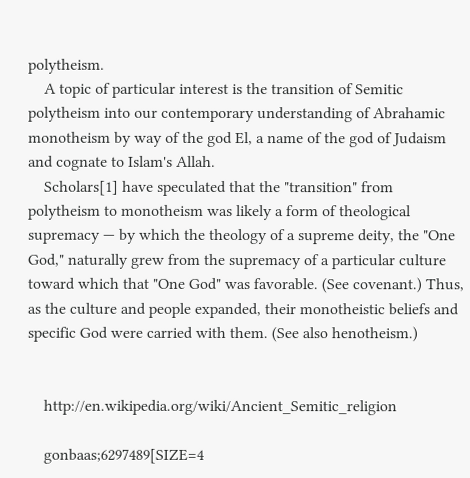polytheism.
    A topic of particular interest is the transition of Semitic polytheism into our contemporary understanding of Abrahamic monotheism by way of the god El, a name of the god of Judaism and cognate to Islam's Allah.
    Scholars[1] have speculated that the "transition" from polytheism to monotheism was likely a form of theological supremacy — by which the theology of a supreme deity, the "One God," naturally grew from the supremacy of a particular culture toward which that "One God" was favorable. (See covenant.) Thus, as the culture and people expanded, their monotheistic beliefs and specific God were carried with them. (See also henotheism.)


    http://en.wikipedia.org/wiki/Ancient_Semitic_religion

    gonbaas;6297489[SIZE=4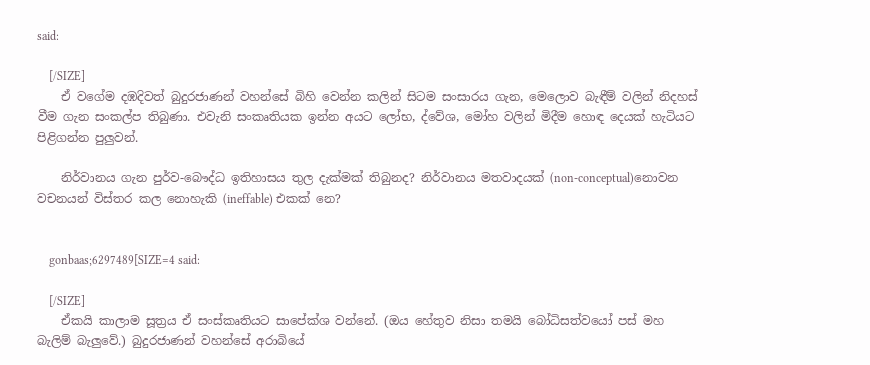said:

    [/SIZE]
    ඒ වගේම දඹදිවත් බුදුරජාණන් වහන්සේ බිහි වෙන්න කලින් සිටම සංසාරය ගැන, මෙලොව බැඳීම් වලින් නිදහස් වීම ගැන සංකල්ප තිබුණා. එවැනි සංකෘතියක ඉන්න අයට ලෝභ, ද්වේශ, මෝහ වලින් මිදීම හොඳ දෙයක් හැටියට පිළිගන්න පුලුවන්.

    නිර්වානය ගැන පුර්ව-බෞද්ධ ඉතිහාසය තුල දැක්මක් තිබුනද? නිර්වානය මතවාදයක් (non-conceptual)නොවන වචනයන් විස්තර කල නොහැකි (ineffable) එකක් නෙ?


    gonbaas;6297489[SIZE=4 said:

    [/SIZE]
    ඒකයි කාලාම සූත්‍රය ඒ සංස්කෘතියට සාපේක්ශ වන්නේ. (ඔය හේතුව නිසා තමයි බෝධිසත්වයෝ පස් මහ බැලිම් බැලුවේ.) බුදුරජාණන් වහන්සේ අරාබියේ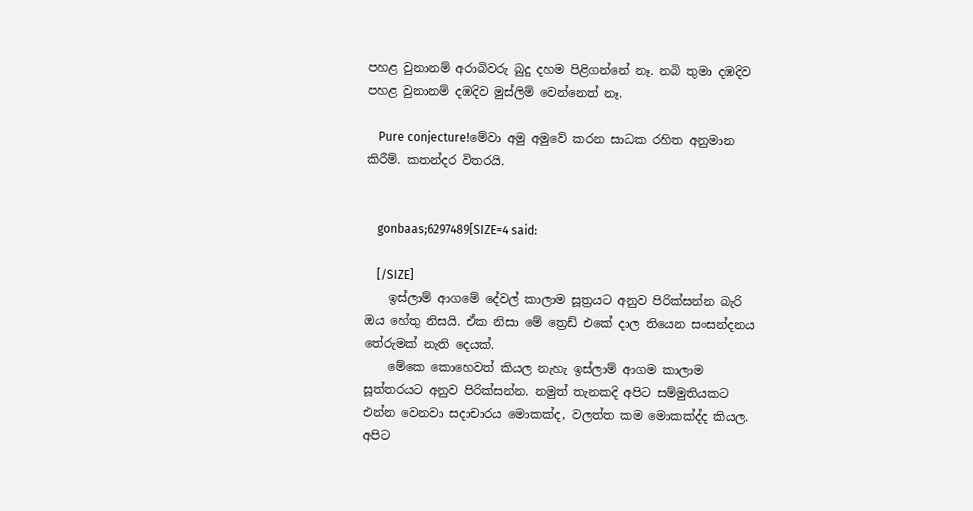පහළ වුනානම් අරාබිවරු බුදු දහම පිළිගන්නේ නෑ. නබි තුමා දඹදිව පහළ වුනානම් දඹදිව මුස්ලිම් වෙන්නෙත් නෑ.

    Pure conjecture!මේවා අමු අමුවේ කරන සාධක රහිත අනුමාන කිරීම්. කතන්දර විතරයි.


    gonbaas;6297489[SIZE=4 said:

    [/SIZE]
    ඉස්ලාම් ආගමේ දේවල් කාලාම සූත්‍රයට අනුව පිරික්සන්න බැරි ඔය හේතු නිසයි. ඒක නිසා මේ ත්‍රෙඩ් එකේ දාල තියෙන සංසන්දනය තේරුමක් නැති දෙයක්.
    මේකෙ කොහෙවත් කියල නැහැ ඉස්ලාම් ආගම කාලාම සූත්තරයට අනුව පිරික්සන්න. නමුත් තැනකදි අපිට සම්මුතියකට එන්න වෙනවා සදාචාරය මොකක්ද, වලත්ත කම මොකක්ද්ද කියල. අපිට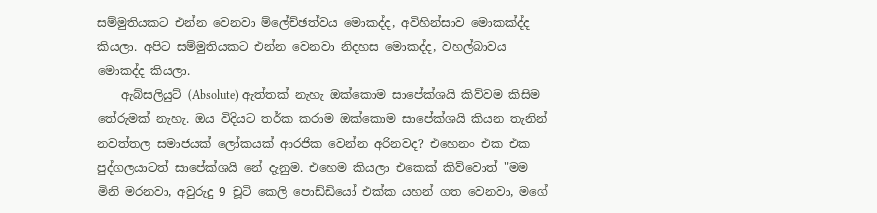සම්මුතියකට එන්න වෙනවා ම්ලේච්ඡත්වය මොකද්ද, අවිහින්සාව මොකක්ද්ද කියලා. අපිට සම්මුතියකට එන්න වෙනවා නිදහස මොකද්ද, වහල්බාවය මොකද්ද කියලා.
    ඇබ්සලියුට් (Absolute) ඇත්තක් නැහැ ඔක්කොම සාපේක්ශයි කිව්වම කිසිම තේරුමක් නැහැ. ඔය විදියට තර්ක කරාම ඔක්කොම සාපේක්ශයි කියන තැනින් නවත්තල සමාජයක් ලෝකයක් ආරජික වෙන්න අරිනවද? එහෙනං එක එක පුද්ගලයාටත් සාපේක්ශයි නේ දැනුම. එහෙම කියලා එකෙක් කිව්වොත් "මම මිනි මරනවා, අවුරුදු 9 චූටි කෙලි පොඩ්ඩියෝ එක්ක යහන් ගත වෙනවා, මගේ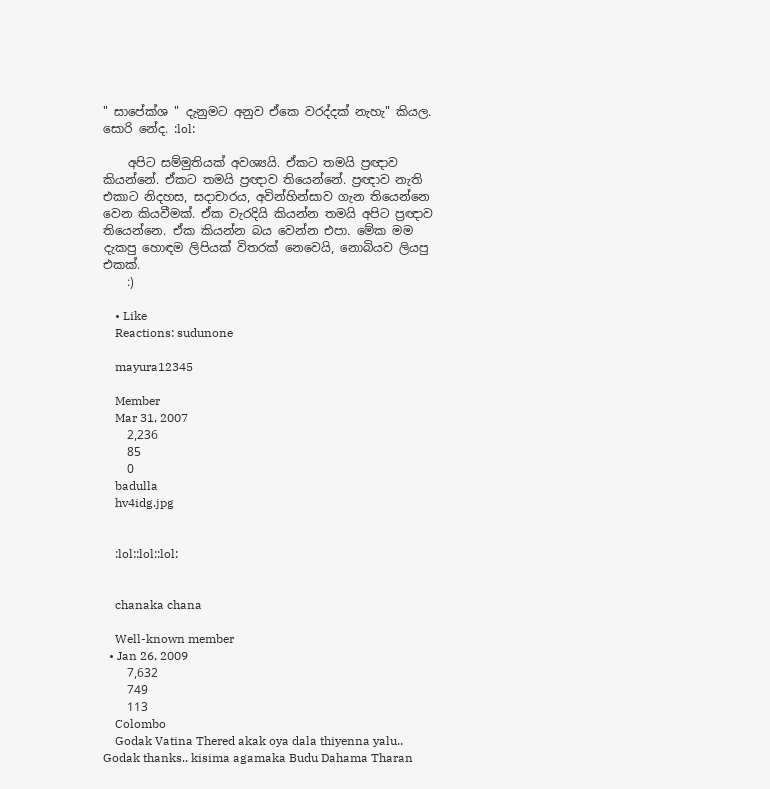" සාපේක්ශ " දැනුමට අනුව ඒකෙ වරද්දක් නැහැ" කියල. සොරි නේද. :lol:

    අපිට සම්මුතියක් අවශ්‍යයි. ඒකට තමයි ප්‍රඥාව කියන්නේ. ඒකට තමයි ප්‍රඥාව තියෙන්නේ. ප්‍රඥාව නැති එකාට නිදහස, සදාචාරය, අවින්හින්සාව ගැන තියෙන්නෙ වෙන කියවීමක්. ඒක වැරදියි කියන්න තමයි අපිට ප්‍රඥාව තියෙන්නෙ. ඒක කියන්න බය වෙන්න එපා. මේක මම දැකපු හොඳම ලිපියක් විතරක් නෙවෙයි, නොබියව ලියපු එකක්.
    :)

    • Like
    Reactions: sudunone

    mayura12345

    Member
    Mar 31, 2007
    2,236
    85
    0
    badulla
    hv4idg.jpg


    :lol::lol::lol:


    chanaka chana

    Well-known member
  • Jan 26, 2009
    7,632
    749
    113
    Colombo
    Godak Vatina Thered akak oya dala thiyenna yalu.. Godak thanks.. kisima agamaka Budu Dahama Tharan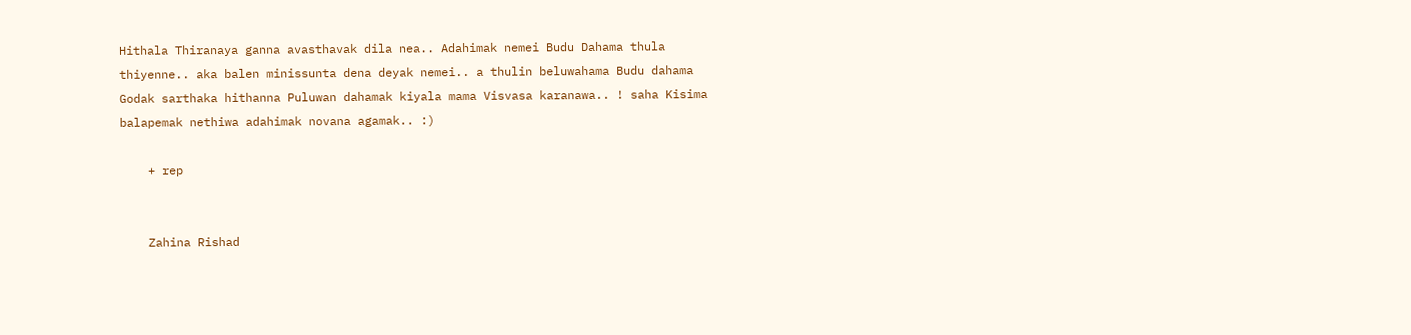Hithala Thiranaya ganna avasthavak dila nea.. Adahimak nemei Budu Dahama thula thiyenne.. aka balen minissunta dena deyak nemei.. a thulin beluwahama Budu dahama Godak sarthaka hithanna Puluwan dahamak kiyala mama Visvasa karanawa.. ! saha Kisima balapemak nethiwa adahimak novana agamak.. :)

    + rep


    Zahina Rishad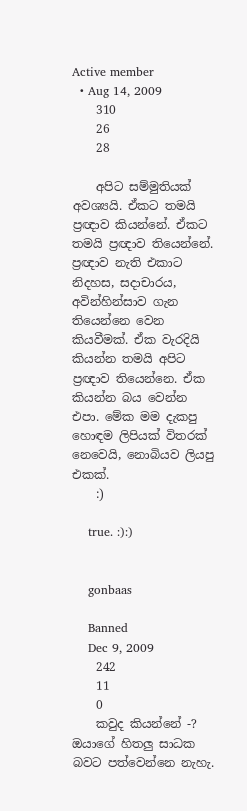Active member
  • Aug 14, 2009
    310
    26
    28

    අපිට සම්මුතියක් අවශ්‍යයි. ඒකට තමයි ප්‍රඥාව කියන්නේ. ඒකට තමයි ප්‍රඥාව තියෙන්නේ. ප්‍රඥාව නැති එකාට නිදහස, සදාචාරය, අවින්හින්සාව ගැන තියෙන්නෙ වෙන කියවීමක්. ඒක වැරදියි කියන්න තමයි අපිට ප්‍රඥාව තියෙන්නෙ. ඒක කියන්න බය වෙන්න එපා. මේක මම දැකපු හොඳම ලිපියක් විතරක් නෙවෙයි, නොබියව ලියපු එකක්.
    :)

    true. :):)


    gonbaas

    Banned
    Dec 9, 2009
    242
    11
    0
    කවුද කියන්නේ -? ඔයාගේ හිතලු සාධක බවට පත්වෙන්නෙ නැහැ.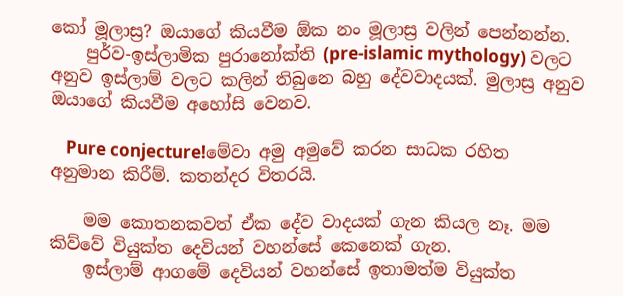කෝ මූලාස්‍ර? ඔයාගේ කියවීම ඕක නං මූලාස්‍ර වලින් පෙන්නන්න.
    පුර්ව-ඉස්ලාමික පුරානෝක්ති (pre-islamic mythology) වලට අනුව ඉස්ලාම් වලට කලින් තිබුනෙ බහු දේවවාදයක්. මුලාස්‍ර අනුව ඔයාගේ කියවීම අහෝසි වෙනව.

    Pure conjecture!මේවා අමු අමුවේ කරන සාධක රහිත අනුමාන කිරීම්. කතන්දර විතරයි.

    මම කොතනකවත් ඒක දේව වාදයක් ගැන කියල නෑ. මම කිව්වේ වියුක්ත දෙවියන් වහන්සේ කෙනෙක් ගැන.
    ඉස්ලාම් ආගමේ දෙවියන් වහන්සේ ඉතාමත්ම වියුක්ත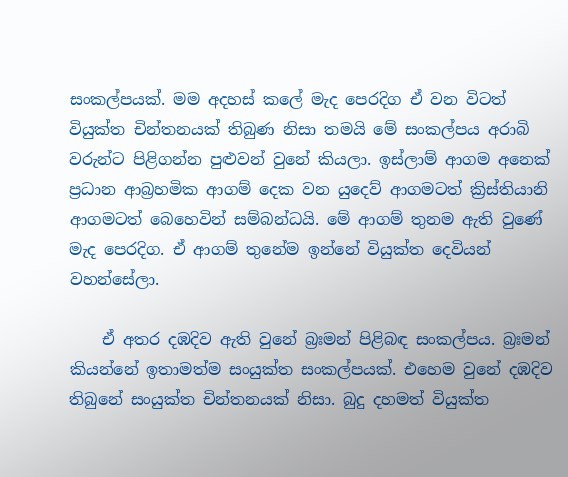සංකල්පයක්. මම අදහස් කලේ මැද පෙරදිග ඒ වන විටත් වියුක්ත චින්තනයක් තිබුණ නිසා තමයි මේ සංකල්පය අරාබි වරුන්ට පිළිගන්න පුළුවන් වුනේ කියලා. ඉස්ලාම් ආගම අනෙක් ප්‍රධාන ආබ්‍රහමික ආගම් දෙක වන යුදෙව් ආගමටත් ක්‍රිස්තියානි ආගමටත් බෙහෙවින් සම්බන්ධයි. මේ ආගම් තුනම ඇති වුණේ මැද පෙරදිග. ඒ ආගම් තුනේම ඉන්නේ වියුක්ත දෙවියන් වහන්සේලා.

    ඒ අතර දඹදිව ඇති වුනේ බ්‍රඃමන් පිළිබඳ සංකල්පය. බ්‍රඃමන් කියන්නේ ඉතාමත්ම සංයුක්ත සංකල්පයක්. එහෙම වුනේ දඹදිව තිබුනේ සංයුක්ත චින්තනයක් නිසා. බුදු දහමත් වියුක්ත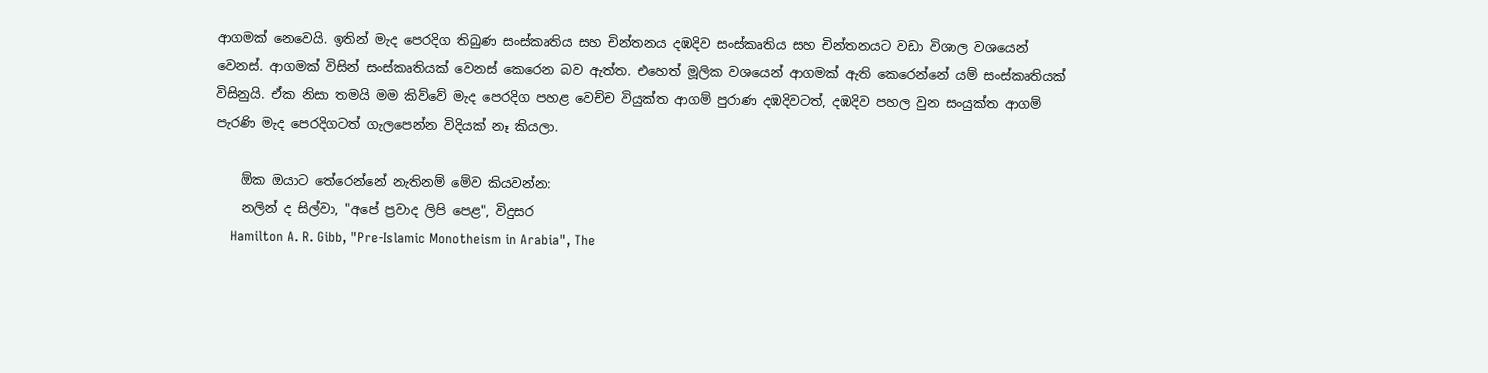ආගමක් නෙවෙයි. ඉතින් මැද පෙරදිග තිබුණ සංස්කෘතිය සහ චින්තනය දඹදිව සංස්කෘතිය සහ චින්තනයට වඩා විශාල වශයෙන් වෙනස්. ආගමක් විසින් සංස්කෘතියක් වෙනස් කෙරෙන බව ඇත්ත. එහෙත් මූලික වශයෙන් ආගමක් ඇති කෙරෙන්නේ යම් සංස්කෘතියක් විසිනුයි. ඒක නිසා තමයි මම කිව්වේ මැද පෙරදිග පහළ වෙච්ච වියුක්ත ආගම් පුරාණ දඹදිවටත්, දඹදිව පහල වුන සංයුක්ත ආගම් පැරණි මැද පෙරදිගටත් ගැලපෙන්න විදියක් නෑ කියලා.

    ඕක ඔයාට තේරෙන්නේ නැතිනම් මේව කියවන්න:
    නලින් ද සිල්වා, "අපේ ප්‍රවාද ලිපි පෙළ", විදුසර
    Hamilton A. R. Gibb, "Pre-Islamic Monotheism in Arabia", The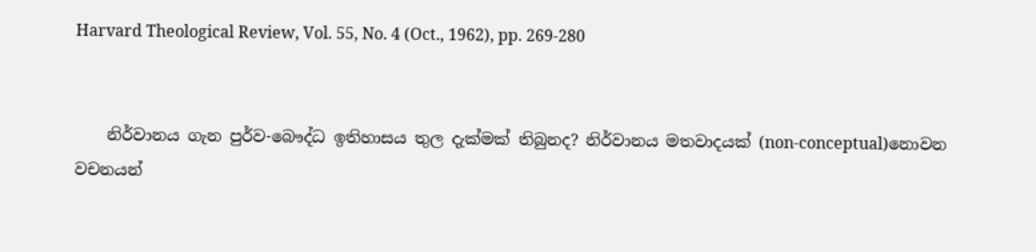Harvard Theological Review, Vol. 55, No. 4 (Oct., 1962), pp. 269-280


    නිර්වානය ගැන පුර්ව-බෞද්ධ ඉතිහාසය තුල දැක්මක් තිබුනද? නිර්වානය මතවාදයක් (non-conceptual)නොවන වචනයන්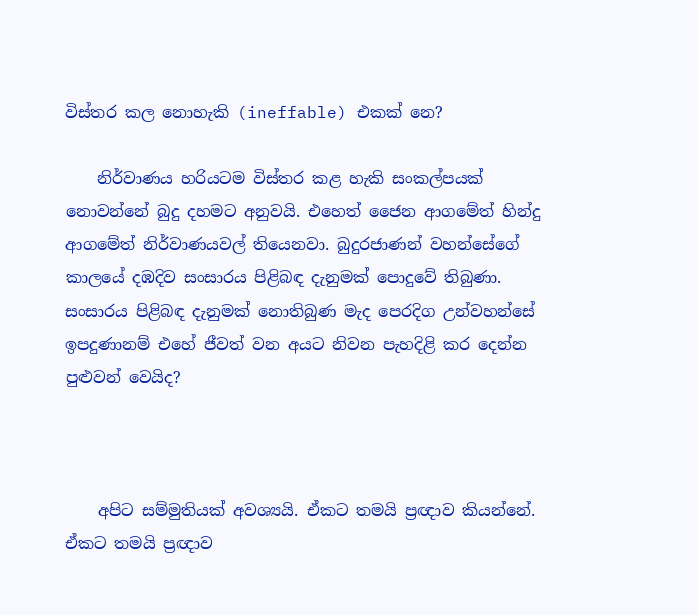විස්තර කල නොහැකි (ineffable) එකක් නෙ?

    නිර්වාණය හරියටම විස්තර කළ හැකි සංකල්පයක් නොවන්නේ බුදු දහමට අනුවයි. එහෙත් ජෛන ආගමේත් හින්දු ආගමේත් නිර්වාණයවල් තියෙනවා. බුදුරජාණන් වහන්සේගේ කාලයේ දඹදිව සංසාරය පිළිබඳ දැනුමක් පොදුවේ තිබුණා. සංසාරය පිළිබඳ දැනුමක් නොතිබුණ මැද පෙරදිග උන්වහන්සේ ඉපදුණානම් එහේ ජීවත් වන අයට නිවන පැහදිළි කර දෙන්න පුළුවන් වෙයිද?



    අපිට සම්මුතියක් අවශ්‍යයි. ඒකට තමයි ප්‍රඥාව කියන්නේ. ඒකට තමයි ප්‍රඥාව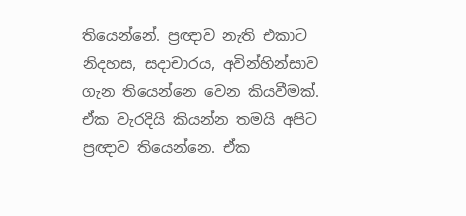තියෙන්නේ. ප්‍රඥාව නැති එකාට නිදහස, සදාචාරය, අවින්හින්සාව ගැන තියෙන්නෙ වෙන කියවීමක්. ඒක වැරදියි කියන්න තමයි අපිට ප්‍රඥාව තියෙන්නෙ. ඒක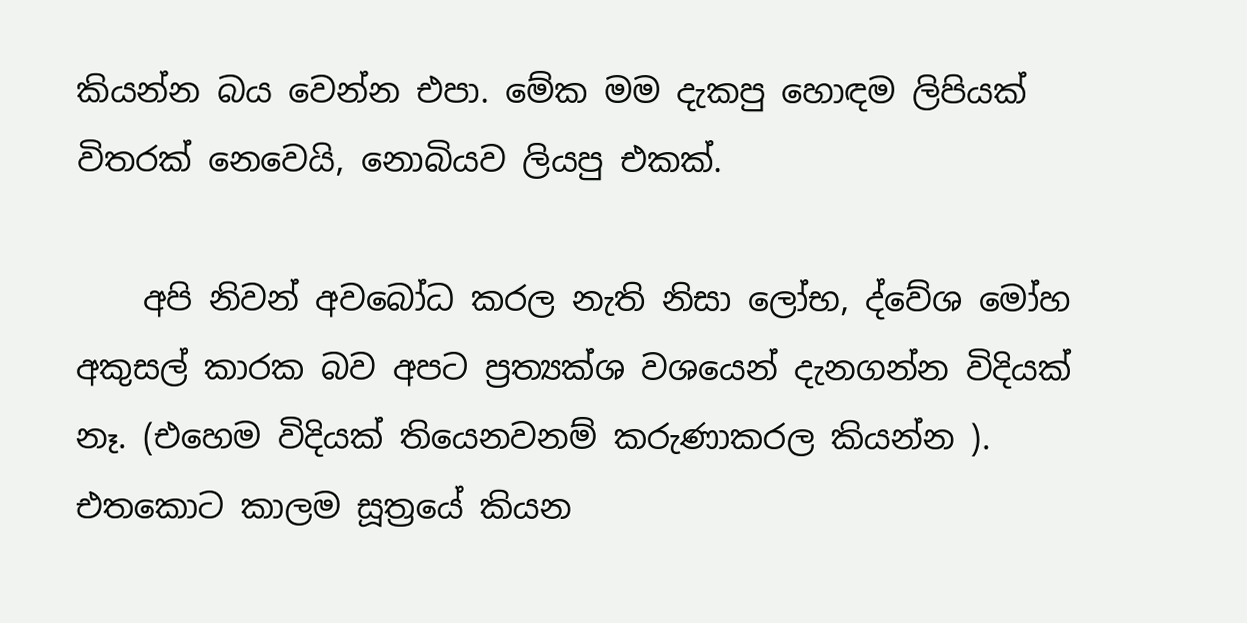කියන්න බය වෙන්න එපා. මේක මම දැකපු හොඳම ලිපියක් විතරක් නෙවෙයි, නොබියව ලියපු එකක්.

    අපි නිවන් අවබෝධ කරල නැති නිසා ලෝභ, ද්වේශ මෝහ අකුසල් කාරක බව අපට ප්‍රත්‍යක්ශ වශයෙන් දැනගන්න විදියක් නෑ. (එහෙම විදියක් තියෙනවනම් කරුණාකරල කියන්න ). එතකොට කාලම සූත්‍රයේ කියන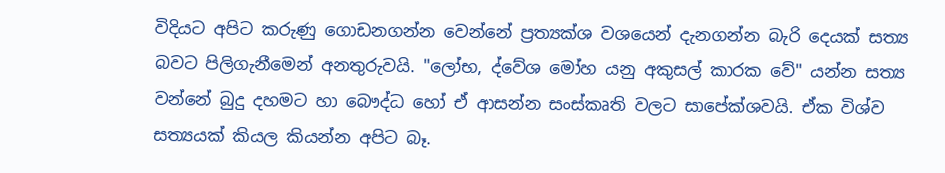විදියට අපිට කරුණු ගොඩනගන්න වෙන්නේ ප්‍රත්‍යක්ශ වශයෙන් දැනගන්න බැරි දෙයක් සත්‍ය බවට පිලිගැනීමෙන් අනතුරුවයි. "ලෝභ, ද්වේශ මෝහ යනු අකුසල් කාරක වේ" යන්න සත්‍ය වන්නේ බුදු දහමට හා බෞද්ධ හෝ ඒ ආසන්න සංස්කෘති වලට සාපේක්ශවයි. ඒක විශ්ව සත්‍යයක් කියල කියන්න අපිට බෑ.